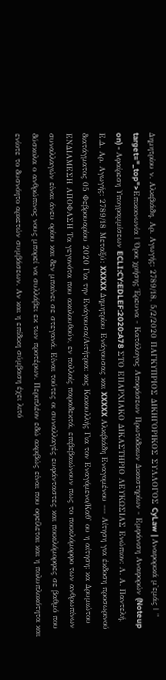Δημητρίου ν. Αλκιβιάδη, Αρ. Αγωγής: 2789/18, 5/2/2020 ΠΑΓΚΥΠΡΙΟΣ ΔΙΚΗΓΟΡΙΚΟΣ ΣΥΛΛΟΓΟΣ CyLaw | Αναφορικά μ'εμάς | " target="_top">Επικοινωνία | Όροι χρήσης Έρευνα - Κατάλογος Αποφάσεων Πρωτόδικων Δικαστηρίων - Εμφάνιση Αναφορών (Noteup on) - Αφαίρεση Υπογραμμίσεων ECLI:CY:EDLEF:2020:A78 ΣΤΟ ΕΠΑΡΧΙΑΚΟ ΔΙΚΑΣΤΗΡΙΟ ΛΕΥΚΩΣΙΑΣ Ενώπιον: Λ. Α. Παντελή, Ε.Δ. Αρ. Αγωγής: 2789/18 Μεταξύ: XXXXX Δημητρίου Ενάγουσας και XXXXX Αλκιβιάδη Εναγομένου --- Αίτηση για έκδοση προσωρινού διατάγματος 05 Φεβρουαρίου 2020 Για την Ενάγουσα/Αιτήτρια: κος Κακουλλής Για τον Εναγόμενο/Καθ' ου η αίτηση: κα Δρυμιώτου ΕΝΔΙΑΜΕΣΗ ΑΠΟΦΑΣΗ Τα γεγονότα που ακολουθούν, εν πολλοίς παραδεκτά, επιβεβαιώνουν πως το ποικιλόμορφο των ανθρωπίνων συναλλαγών είναι άνευ ορίου και δεν μπαίνει σε στεγανά. Είναι τούτες οι συναλλαγές ευφάνταστες και ποικιλόμορφες σε βαθμό που δύσκολα ο ανθρώπινος νους μπορεί να συλλάβει εκ των προτέρων. Περιπλέον εδώ ακριβώς είναι που οφείλεται και η πολυπλοκότητα και ενίοτε το δυσνόητο αρκετών συμβάσεων. Αν και η επίδικη σύμβαση έχει λιτό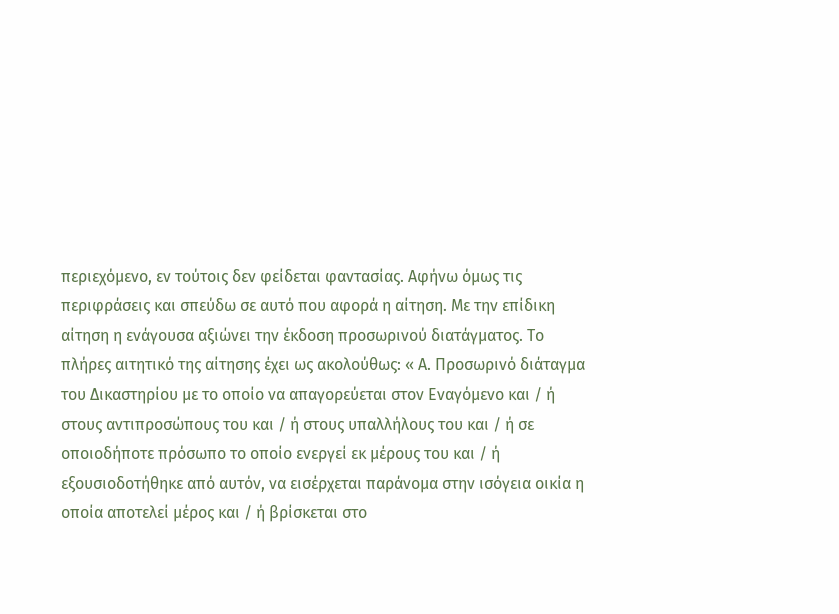περιεχόμενο, εν τούτοις δεν φείδεται φαντασίας. Αφήνω όμως τις περιφράσεις και σπεύδω σε αυτό που αφορά η αίτηση. Με την επίδικη αίτηση η ενάγουσα αξιώνει την έκδοση προσωρινού διατάγματος. Το πλήρες αιτητικό της αίτησης έχει ως ακολούθως: « Α. Προσωρινό διάταγμα του Δικαστηρίου με το οποίο να απαγορεύεται στον Εναγόμενο και / ή στους αντιπροσώπους του και / ή στους υπαλλήλους του και / ή σε οποιοδήποτε πρόσωπο το οποίο ενεργεί εκ μέρους του και / ή εξουσιοδοτήθηκε από αυτόν, να εισέρχεται παράνομα στην ισόγεια οικία η οποία αποτελεί μέρος και / ή βρίσκεται στο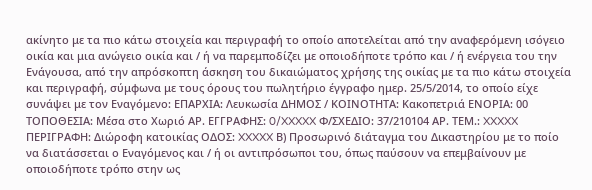ακίνητο με τα πιο κάτω στοιχεία και περιγραφή το οποίο αποτελείται από την αναφερόμενη ισόγειο οικία και μια ανώγειο οικία και / ή να παρεμποδίζει με οποιοδήποτε τρόπο και / ή ενέργεια του την Ενάγουσα, από την απρόσκοπτη άσκηση του δικαιώματος χρήσης της οικίας με τα πιο κάτω στοιχεία και περιγραφή, σύμφωνα με τους όρους του πωλητήριο έγγραφο ημερ. 25/5/2014, το οποίο είχε συνάψει με τον Εναγόμενο: ΕΠΑΡΧΙΑ: Λευκωσία ΔΗΜΟΣ / ΚΟΙΝΟΤΗΤΑ: Κακοπετριά ΕΝΟΡΙΑ: 00 ΤΟΠΟΘΕΣΙΑ: Μέσα στο Χωριό ΑΡ. ΕΓΓΡΑΦΗΣ: 0/XXXXX Φ/ΣΧΕΔΙΟ: 37/210104 ΑΡ. ΤΕΜ.: XXXXX ΠΕΡΙΓΡΑΦΗ: Διώροφη κατοικίας ΟΔΟΣ: XXXXX Β) Προσωρινό διάταγμα του Δικαστηρίου με το ποίο να διατάσσεται ο Εναγόμενος και / ή οι αντιπρόσωποι του, όπως παύσουν να επεμβαίνουν με οποιοδήποτε τρόπο στην ως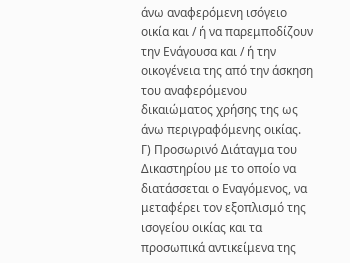άνω αναφερόμενη ισόγειο οικία και / ή να παρεμποδίζουν την Ενάγουσα και / ή την οικογένεια της από την άσκηση του αναφερόμενου δικαιώματος χρήσης της ως άνω περιγραφόμενης οικίας. Γ) Προσωρινό Διάταγμα του Δικαστηρίου με το οποίο να διατάσσεται ο Εναγόμενος, να μεταφέρει τον εξοπλισμό της ισογείου οικίας και τα προσωπικά αντικείμενα της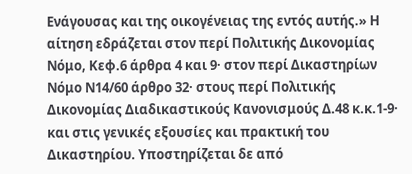Ενάγουσας και της οικογένειας της εντός αυτής.» Η αίτηση εδράζεται στον περί Πολιτικής Δικονομίας Νόμο, Κεφ.6 άρθρα 4 και 9· στον περί Δικαστηρίων Νόμο Ν14/60 άρθρο 32· στους περί Πολιτικής Δικονομίας Διαδικαστικούς Κανονισμούς Δ.48 κ.κ.1-9· και στις γενικές εξουσίες και πρακτική του Δικαστηρίου. Υποστηρίζεται δε από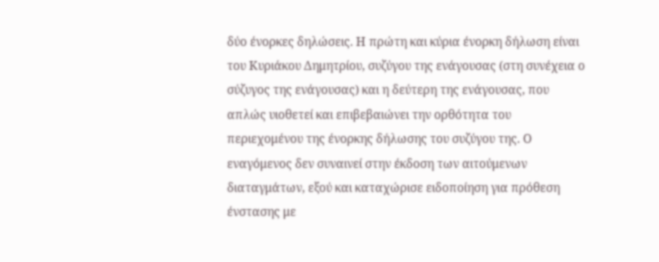δύο ένορκες δηλώσεις. Η πρώτη και κύρια ένορκη δήλωση είναι του Κυριάκου Δημητρίου, συζύγου της ενάγουσας (στη συνέχεια ο σύζυγος της ενάγουσας) και η δεύτερη της ενάγουσας, που απλώς υιοθετεί και επιβεβαιώνει την ορθότητα του περιεχομένου της ένορκης δήλωσης του συζύγου της. Ο εναγόμενος δεν συναινεί στην έκδοση των αιτούμενων διαταγμάτων, εξού και καταχώρισε ειδοποίηση για πρόθεση ένστασης με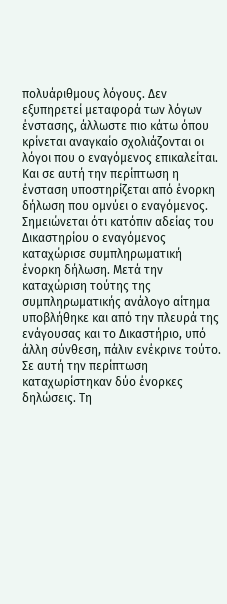πολυάριθμους λόγους. Δεν εξυπηρετεί μεταφορά των λόγων ένστασης, άλλωστε πιο κάτω όπου κρίνεται αναγκαίο σχολιάζονται οι λόγοι που ο εναγόμενος επικαλείται. Και σε αυτή την περίπτωση η ένσταση υποστηρίζεται από ένορκη δήλωση που ομνύει ο εναγόμενος. Σημειώνεται ότι κατόπιν αδείας του Δικαστηρίου ο εναγόμενος καταχώρισε συμπληρωματική ένορκη δήλωση. Μετά την καταχώριση τούτης της συμπληρωματικής ανάλογο αίτημα υποβλήθηκε και από την πλευρά της ενάγουσας και το Δικαστήριο, υπό άλλη σύνθεση, πάλιν ενέκρινε τούτο. Σε αυτή την περίπτωση καταχωρίστηκαν δύο ένορκες δηλώσεις. Τη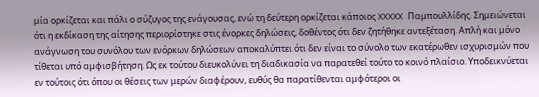μία ορκίζεται και πάλι ο σύζυγος της ενάγουσας, ενώ τη δεύτερη ορκίζεται κάποιος XXXXX Παμπουλλίδης. Σημειώνεται ότι η εκδίκαση της αίτησης περιορίστηκε στις ένορκες δηλώσεις, δοθέντος ότι δεν ζητήθηκε αντεξέταση. Απλή και μόνο ανάγνωση του συνόλου των ενόρκων δηλώσεων αποκαλύπτει ότι δεν είναι το σύνολο των εκατέρωθεν ισχυρισμών που τίθεται υπό αμφισβήτηση. Ως εκ τούτου διευκολύνει τη διαδικασία να παρατεθεί τούτο το κοινό πλαίσιο. Υποδεικνύεται εν τούτοις ότι όπου οι θέσεις των μερών διαφέρουν, ευθύς θα παρατίθενται αμφότεροι οι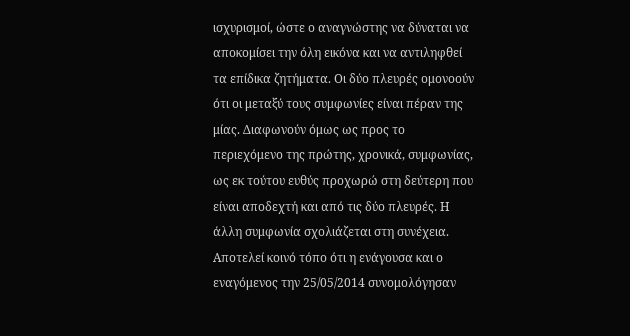ισχυρισμοί, ώστε ο αναγνώστης να δύναται να αποκομίσει την όλη εικόνα και να αντιληφθεί τα επίδικα ζητήματα. Οι δύο πλευρές ομονοούν ότι οι μεταξύ τους συμφωνίες είναι πέραν της μίας. Διαφωνούν όμως ως προς το περιεχόμενο της πρώτης, χρονικά, συμφωνίας, ως εκ τούτου ευθύς προχωρώ στη δεύτερη που είναι αποδεχτή και από τις δύο πλευρές. Η άλλη συμφωνία σχολιάζεται στη συνέχεια. Αποτελεί κοινό τόπο ότι η ενάγουσα και ο εναγόμενος την 25/05/2014 συνομολόγησαν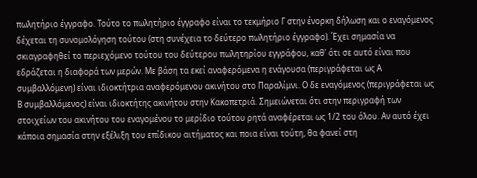πωλητήριο έγγραφο. Τούτο το πωλητήριο έγγραφο είναι το τεκμήριο Γ στην ένορκη δήλωση και ο εναγόμενος δέχεται τη συνομολόγηση τούτου (στη συνέχεια το δεύτερο πωλητήριο έγγραφο). Έχει σημασία να σκιαγραφηθεί το περιεχόμενο τούτου του δεύτερου πωλητηρίου εγγράφου, καθ' ότι σε αυτό είναι που εδράζεται η διαφορά των μερών. Με βάση τα εκεί αναφερόμενα η ενάγουσα (περιγράφεται ως Α συμβαλλόμενη) είναι ιδιοκτήτρια αναφερόμενου ακινήτου στο Παραλίμνι. Ο δε εναγόμενος (περιγράφεται ως Β συμβαλλόμενος) είναι ιδιοκτήτης ακινήτου στην Κακοπετριά. Σημειώνεται ότι στην περιγραφή των στοιχείων του ακινήτου του εναγομένου το μερίδιο τούτου ρητά αναφέρεται ως 1/2 του όλου. Αν αυτό έχει κάποια σημασία στην εξέλιξη του επίδικου αιτήματος και ποια είναι τούτη, θα φανεί στη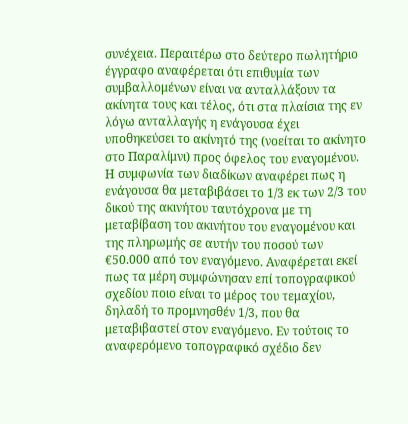συνέχεια. Περαιτέρω στο δεύτερο πωλητήριο έγγραφο αναφέρεται ότι επιθυμία των συμβαλλομένων είναι να ανταλλάξουν τα ακίνητα τους και τέλος, ότι στα πλαίσια της εν λόγω ανταλλαγής η ενάγουσα έχει υποθηκεύσει το ακίνητό της (νοείται το ακίνητο στο Παραλίμνι) προς όφελος του εναγομένου. Η συμφωνία των διαδίκων αναφέρει πως η ενάγουσα θα μεταβιβάσει το 1/3 εκ των 2/3 του δικού της ακινήτου ταυτόχρονα με τη μεταβίβαση του ακινήτου του εναγομένου και της πληρωμής σε αυτήν του ποσού των €50.000 από τον εναγόμενο. Αναφέρεται εκεί πως τα μέρη συμφώνησαν επί τοπογραφικού σχεδίου ποιο είναι το μέρος του τεμαχίου, δηλαδή το προμνησθέν 1/3, που θα μεταβιβαστεί στον εναγόμενο. Εν τούτοις το αναφερόμενο τοπογραφικό σχέδιο δεν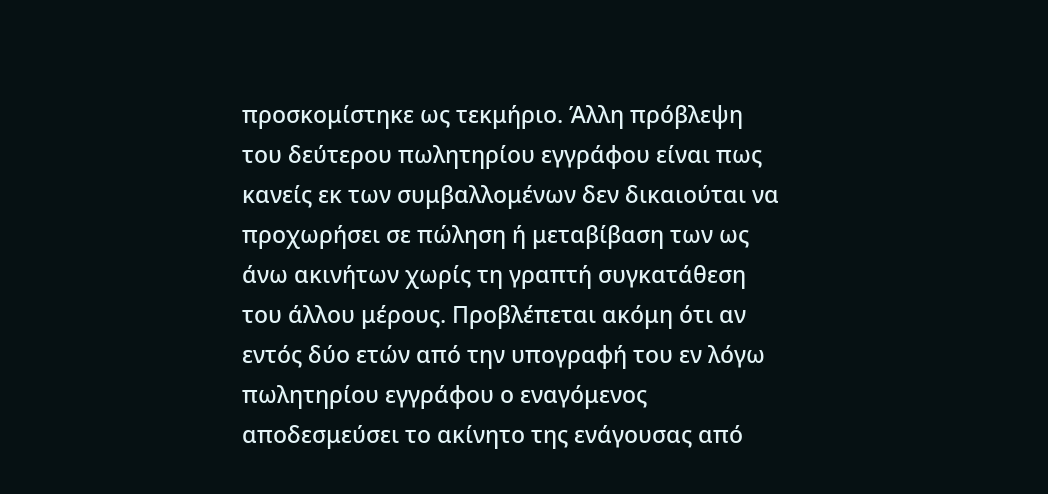προσκομίστηκε ως τεκμήριο. Άλλη πρόβλεψη του δεύτερου πωλητηρίου εγγράφου είναι πως κανείς εκ των συμβαλλομένων δεν δικαιούται να προχωρήσει σε πώληση ή μεταβίβαση των ως άνω ακινήτων χωρίς τη γραπτή συγκατάθεση του άλλου μέρους. Προβλέπεται ακόμη ότι αν εντός δύο ετών από την υπογραφή του εν λόγω πωλητηρίου εγγράφου ο εναγόμενος αποδεσμεύσει το ακίνητο της ενάγουσας από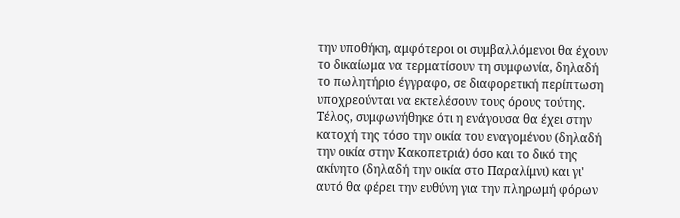την υποθήκη, αμφότεροι οι συμβαλλόμενοι θα έχουν το δικαίωμα να τερματίσουν τη συμφωνία, δηλαδή το πωλητήριο έγγραφο, σε διαφορετική περίπτωση υποχρεούνται να εκτελέσουν τους όρους τούτης. Τέλος, συμφωνήθηκε ότι η ενάγουσα θα έχει στην κατοχή της τόσο την οικία του εναγομένου (δηλαδή την οικία στην Κακοπετριά) όσο και το δικό της ακίνητο (δηλαδή την οικία στο Παραλίμνι) και γι' αυτό θα φέρει την ευθύνη για την πληρωμή φόρων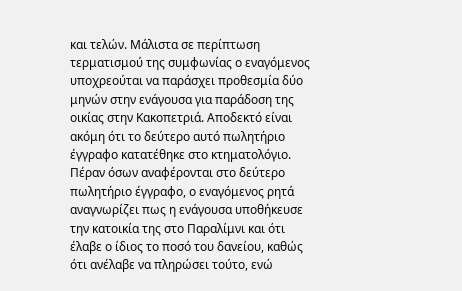και τελών. Μάλιστα σε περίπτωση τερματισμού της συμφωνίας ο εναγόμενος υποχρεούται να παράσχει προθεσμία δύο μηνών στην ενάγουσα για παράδοση της οικίας στην Κακοπετριά. Αποδεκτό είναι ακόμη ότι το δεύτερο αυτό πωλητήριο έγγραφο κατατέθηκε στο κτηματολόγιο. Πέραν όσων αναφέρονται στο δεύτερο πωλητήριο έγγραφο, ο εναγόμενος ρητά αναγνωρίζει πως η ενάγουσα υποθήκευσε την κατοικία της στο Παραλίμνι και ότι έλαβε ο ίδιος το ποσό του δανείου, καθώς ότι ανέλαβε να πληρώσει τούτο, ενώ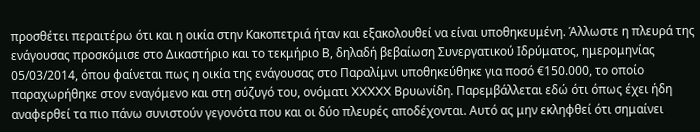προσθέτει περαιτέρω ότι και η οικία στην Κακοπετριά ήταν και εξακολουθεί να είναι υποθηκευμένη. Άλλωστε η πλευρά της ενάγουσας προσκόμισε στο Δικαστήριο και το τεκμήριο Β, δηλαδή βεβαίωση Συνεργατικού Ιδρύματος, ημερομηνίας 05/03/2014, όπου φαίνεται πως η οικία της ενάγουσας στο Παραλίμνι υποθηκεύθηκε για ποσό €150.000, το οποίο παραχωρήθηκε στον εναγόμενο και στη σύζυγό του, ονόματι XXXXX Βρυωνίδη. Παρεμβάλλεται εδώ ότι όπως έχει ήδη αναφερθεί τα πιο πάνω συνιστούν γεγονότα που και οι δύο πλευρές αποδέχονται. Αυτό ας μην εκληφθεί ότι σημαίνει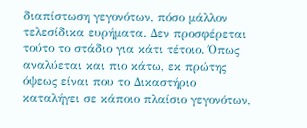διαπίστωση γεγονότων, πόσο μάλλον τελεσίδικα ευρήματα. Δεν προσφέρεται τούτο το στάδιο για κάτι τέτοιο. Όπως αναλύεται και πιο κάτω, εκ πρώτης όψεως είναι που το Δικαστήριο καταλήγει σε κάποιο πλαίσιο γεγονότων,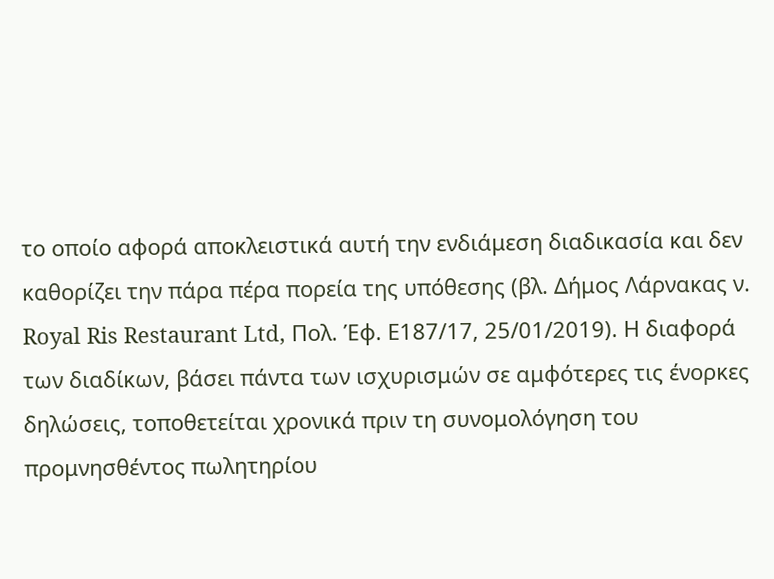το οποίο αφορά αποκλειστικά αυτή την ενδιάμεση διαδικασία και δεν καθορίζει την πάρα πέρα πορεία της υπόθεσης (βλ. Δήμος Λάρνακας ν. Royal Ris Restaurant Ltd, Πολ. Έφ. Ε187/17, 25/01/2019). Η διαφορά των διαδίκων, βάσει πάντα των ισχυρισμών σε αμφότερες τις ένορκες δηλώσεις, τοποθετείται χρονικά πριν τη συνομολόγηση του προμνησθέντος πωλητηρίου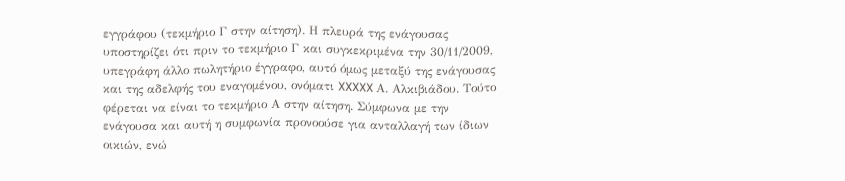εγγράφου (τεκμήριο Γ στην αίτηση). Η πλευρά της ενάγουσας υποστηρίζει ότι πριν το τεκμήριο Γ και συγκεκριμένα την 30/11/2009, υπεγράφη άλλο πωλητήριο έγγραφο, αυτό όμως μεταξύ της ενάγουσας και της αδελφής του εναγομένου, ονόματι XXXXX Α. Αλκιβιάδου. Τούτο φέρεται να είναι το τεκμήριο Α στην αίτηση. Σύμφωνα με την ενάγουσα και αυτή η συμφωνία προνοούσε για ανταλλαγή των ίδιων οικιών, ενώ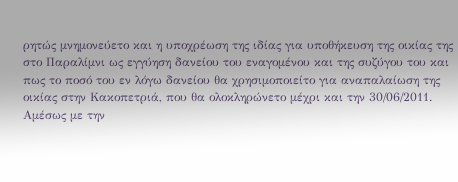ρητώς μνημονεύετο και η υποχρέωση της ιδίας για υποθήκευση της οικίας της στο Παραλίμνι ως εγγύηση δανείου του εναγομένου και της συζύγου του και πως το ποσό του εν λόγω δανείου θα χρησιμοποιείτο για αναπαλαίωση της οικίας στην Κακοπετριά, που θα ολοκληρώνετο μέχρι και την 30/06/2011. Αμέσως με την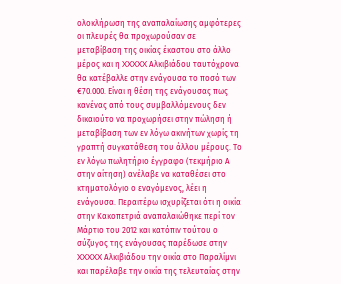ολοκλήρωση της αναπαλαίωσης αμφότερες οι πλευρές θα προχωρούσαν σε μεταβίβαση της οικίας έκαστου στο άλλο μέρος και η XXXXX Αλκιβιάδου ταυτόχρονα θα κατέβαλλε στην ενάγουσα το ποσό των €70.000. Είναι η θέση της ενάγουσας πως κανένας από τους συμβαλλόμενους δεν δικαιούτο να προχωρήσει στην πώληση ή μεταβίβαση των εν λόγω ακινήτων χωρίς τη γραπτή συγκατάθεση του άλλου μέρους. Το εν λόγω πωλητήριο έγγραφο (τεκμήριο Α στην αίτηση) ανέλαβε να καταθέσει στο κτηματολόγιο ο εναγόμενος, λέει η ενάγουσα. Περαιτέρω ισχυρίζεται ότι η οικία στην Κακοπετριά αναπαλαιώθηκε περί τον Μάρτιο του 2012 και κατόπιν τούτου ο σύζυγος της ενάγουσας παρέδωσε στην XXXXX Αλκιβιάδου την οικία στο Παραλίμνι και παρέλαβε την οικία της τελευταίας στην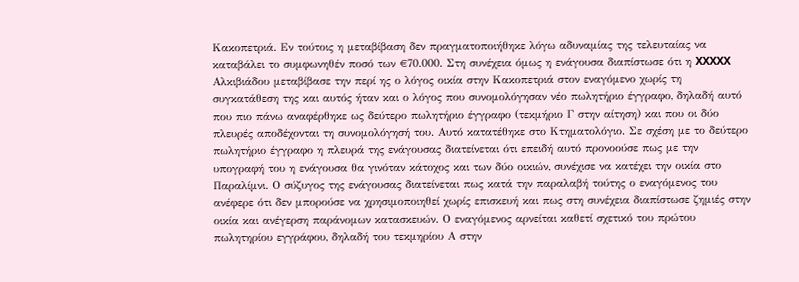Κακοπετριά. Εν τούτοις η μεταβίβαση δεν πραγματοποιήθηκε λόγω αδυναμίας της τελευταίας να καταβάλει το συμφωνηθέν ποσό των €70.000. Στη συνέχεια όμως η ενάγουσα διαπίστωσε ότι η XXXXX Αλκιβιάδου μεταβίβασε την περί ης ο λόγος οικία στην Κακοπετριά στον εναγόμενο χωρίς τη συγκατάθεση της και αυτός ήταν και ο λόγος που συνομολόγησαν νέο πωλητήριο έγγραφο, δηλαδή αυτό που πιο πάνω αναφέρθηκε ως δεύτερο πωλητήριο έγγραφο (τεκμήριο Γ στην αίτηση) και που οι δύο πλευρές αποδέχονται τη συνομολόγησή του. Αυτό κατατέθηκε στο Κτηματολόγιο. Σε σχέση με το δεύτερο πωλητήριο έγγραφο η πλευρά της ενάγουσας διατείνεται ότι επειδή αυτό προνοούσε πως με την υπογραφή του η ενάγουσα θα γινόταν κάτοχος και των δύο οικιών, συνέχισε να κατέχει την οικία στο Παραλίμνι. Ο σύζυγος της ενάγουσας διατείνεται πως κατά την παραλαβή τούτης ο εναγόμενος του ανέφερε ότι δεν μπορούσε να χρησιμοποιηθεί χωρίς επισκευή και πως στη συνέχεια διαπίστωσε ζημιές στην οικία και ανέγερση παράνομων κατασκευών. Ο εναγόμενος αρνείται καθετί σχετικό του πρώτου πωλητηρίου εγγράφου, δηλαδή του τεκμηρίου Α στην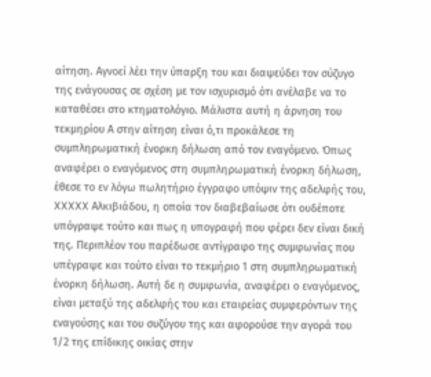αίτηση. Αγνοεί λέει την ύπαρξη του και διαψεύδει τον σύζυγο της ενάγουσας σε σχέση με τον ισχυρισμό ότι ανέλαβε να το καταθέσει στο κτηματολόγιο. Μάλιστα αυτή η άρνηση του τεκμηρίου Α στην αίτηση είναι ό,τι προκάλεσε τη συμπληρωματική ένορκη δήλωση από τον εναγόμενο. Όπως αναφέρει ο εναγόμενος στη συμπληρωματική ένορκη δήλωση, έθεσε το εν λόγω πωλητήριο έγγραφο υπόψιν της αδελφής του, XXXXX Αλκιβιάδου, η οποία τον διαβεβαίωσε ότι ουδέποτε υπόγραψε τούτο και πως η υπογραφή που φέρει δεν είναι δική της. Περιπλέον του παρέδωσε αντίγραφο της συμφωνίας που υπέγραψε και τούτο είναι το τεκμήριο 1 στη συμπληρωματική ένορκη δήλωση. Αυτή δε η συμφωνία, αναφέρει ο εναγόμενος, είναι μεταξύ της αδελφής του και εταιρείας συμφερόντων της εναγούσης και του συζύγου της και αφορούσε την αγορά του 1/2 της επίδικης οικίας στην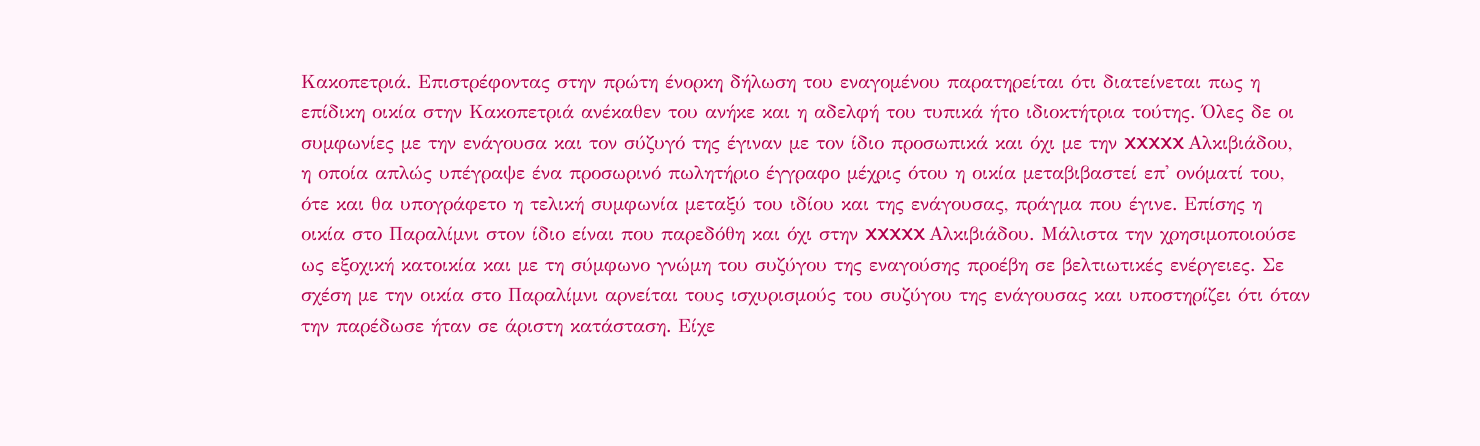Κακοπετριά. Επιστρέφοντας στην πρώτη ένορκη δήλωση του εναγομένου παρατηρείται ότι διατείνεται πως η επίδικη οικία στην Κακοπετριά ανέκαθεν του ανήκε και η αδελφή του τυπικά ήτο ιδιοκτήτρια τούτης. Όλες δε οι συμφωνίες με την ενάγουσα και τον σύζυγό της έγιναν με τον ίδιο προσωπικά και όχι με την XXXXX Αλκιβιάδου, η οποία απλώς υπέγραψε ένα προσωρινό πωλητήριο έγγραφο μέχρις ότου η οικία μεταβιβαστεί επ' ονόματί του, ότε και θα υπογράφετο η τελική συμφωνία μεταξύ του ιδίου και της ενάγουσας, πράγμα που έγινε. Επίσης η οικία στο Παραλίμνι στον ίδιο είναι που παρεδόθη και όχι στην XXXXX Αλκιβιάδου. Μάλιστα την χρησιμοποιούσε ως εξοχική κατοικία και με τη σύμφωνο γνώμη του συζύγου της εναγούσης προέβη σε βελτιωτικές ενέργειες. Σε σχέση με την οικία στο Παραλίμνι αρνείται τους ισχυρισμούς του συζύγου της ενάγουσας και υποστηρίζει ότι όταν την παρέδωσε ήταν σε άριστη κατάσταση. Είχε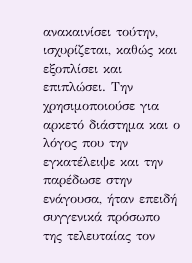ανακαινίσει τούτην, ισχυρίζεται, καθώς και εξοπλίσει και επιπλώσει. Την χρησιμοποιούσε για αρκετό διάστημα και ο λόγος που την εγκατέλειψε και την παρέδωσε στην ενάγουσα, ήταν επειδή συγγενικά πρόσωπο της τελευταίας τον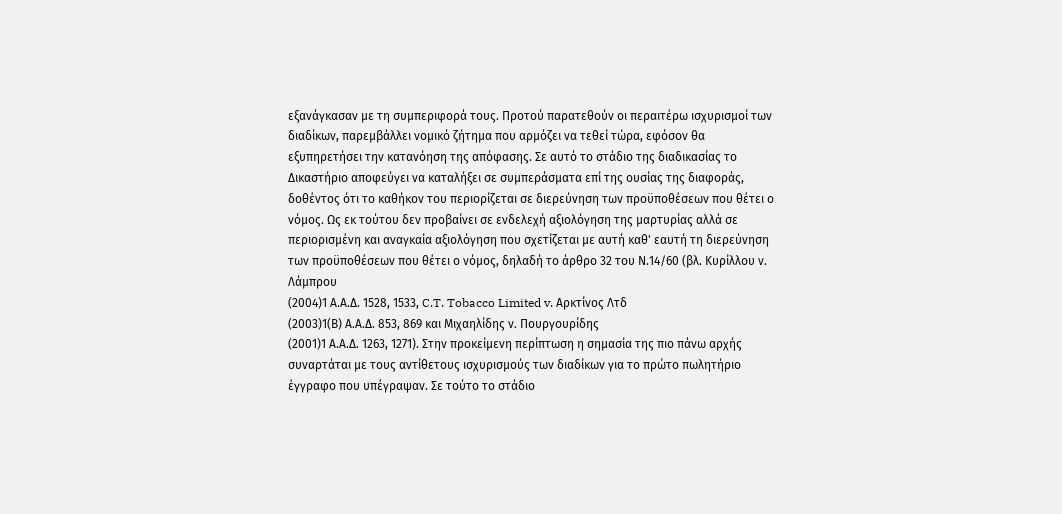εξανάγκασαν με τη συμπεριφορά τους. Προτού παρατεθούν οι περαιτέρω ισχυρισμοί των διαδίκων, παρεμβάλλει νομικό ζήτημα που αρμόζει να τεθεί τώρα, εφόσον θα εξυπηρετήσει την κατανόηση της απόφασης. Σε αυτό το στάδιο της διαδικασίας το Δικαστήριο αποφεύγει να καταλήξει σε συμπεράσματα επί της ουσίας της διαφοράς, δοθέντος ότι το καθήκον του περιορίζεται σε διερεύνηση των προϋποθέσεων που θέτει ο νόμος. Ως εκ τούτου δεν προβαίνει σε ενδελεχή αξιολόγηση της μαρτυρίας αλλά σε περιορισμένη και αναγκαία αξιολόγηση που σχετίζεται με αυτή καθ' εαυτή τη διερεύνηση των προϋποθέσεων που θέτει ο νόμος, δηλαδή το άρθρο 32 του Ν.14/60 (βλ. Κυρίλλου ν. Λάμπρου
(2004)1 Α.Α.Δ. 1528, 1533, C.T. Tobacco Limited v. Αρκτίνος Λτδ
(2003)1(Β) Α.Α.Δ. 853, 869 και Μιχαηλίδης ν. Πουργουρίδης
(2001)1 Α.Α.Δ. 1263, 1271). Στην προκείμενη περίπτωση η σημασία της πιο πάνω αρχής συναρτάται με τους αντίθετους ισχυρισμούς των διαδίκων για το πρώτο πωλητήριο έγγραφο που υπέγραψαν. Σε τούτο το στάδιο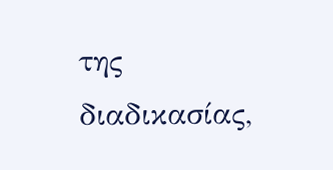της διαδικασίας,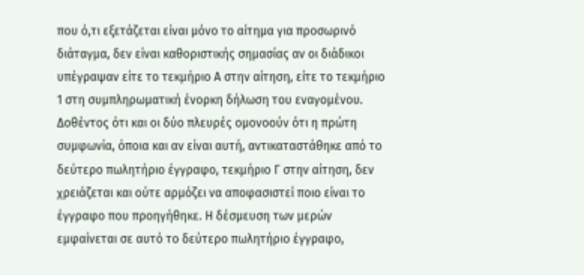που ό,τι εξετάζεται είναι μόνο το αίτημα για προσωρινό διάταγμα, δεν είναι καθοριστικής σημασίας αν οι διάδικοι υπέγραψαν είτε το τεκμήριο Α στην αίτηση, είτε το τεκμήριο 1 στη συμπληρωματική ένορκη δήλωση του εναγομένου. Δοθέντος ότι και οι δύο πλευρές ομονοούν ότι η πρώτη συμφωνία, όποια και αν είναι αυτή, αντικαταστάθηκε από το δεύτερο πωλητήριο έγγραφο, τεκμήριο Γ στην αίτηση, δεν χρειάζεται και ούτε αρμόζει να αποφασιστεί ποιο είναι το έγγραφο που προηγήθηκε. Η δέσμευση των μερών εμφαίνεται σε αυτό το δεύτερο πωλητήριο έγγραφο,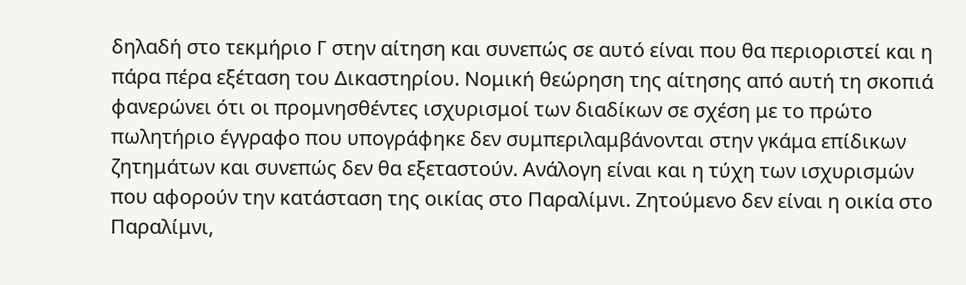δηλαδή στο τεκμήριο Γ στην αίτηση και συνεπώς σε αυτό είναι που θα περιοριστεί και η πάρα πέρα εξέταση του Δικαστηρίου. Νομική θεώρηση της αίτησης από αυτή τη σκοπιά φανερώνει ότι οι προμνησθέντες ισχυρισμοί των διαδίκων σε σχέση με το πρώτο πωλητήριο έγγραφο που υπογράφηκε δεν συμπεριλαμβάνονται στην γκάμα επίδικων ζητημάτων και συνεπώς δεν θα εξεταστούν. Ανάλογη είναι και η τύχη των ισχυρισμών που αφορούν την κατάσταση της οικίας στο Παραλίμνι. Ζητούμενο δεν είναι η οικία στο Παραλίμνι,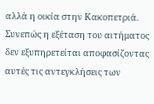αλλά η οικία στην Κακοπετριά. Συνεπώς η εξέταση του αιτήματος δεν εξυπηρετείται αποφασίζοντας αυτές τις αντεγκλήσεις των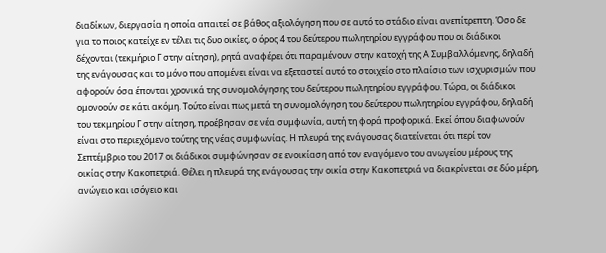διαδίκων, διεργασία η οποία απαιτεί σε βάθος αξιολόγηση που σε αυτό το στάδιο είναι ανεπίτρεπτη. Όσο δε για το ποιος κατείχε εν τέλει τις δυο οικίες, ο όρος 4 του δεύτερου πωλητηρίου εγγράφου που οι διάδικοι δέχονται (τεκμήριο Γ στην αίτηση), ρητά αναφέρει ότι παραμένουν στην κατοχή της Α Συμβαλλόμενης, δηλαδή της ενάγουσας και το μόνο που απομένει είναι να εξεταστεί αυτό το στοιχείο στο πλαίσιο των ισχυρισμών που αφορούν όσα έπονται χρονικά της συνομολόγησης του δεύτερου πωλητηρίου εγγράφου. Τώρα, οι διάδικοι ομονοούν σε κάτι ακόμη. Τούτο είναι πως μετά τη συνομολόγηση του δεύτερου πωλητηρίου εγγράφου, δηλαδή του τεκμηρίου Γ στην αίτηση, προέβησαν σε νέα συμφωνία, αυτή τη φορά προφορικά. Εκεί όπου διαφωνούν είναι στο περιεχόμενο τούτης της νέας συμφωνίας. Η πλευρά της ενάγουσας διατείνεται ότι περί τον Σεπτέμβριο του 2017 οι διάδικοι συμφώνησαν σε ενοικίαση από τον εναγόμενο του ανωγείου μέρους της οικίας στην Κακοπετριά. Θέλει η πλευρά της ενάγουσας την οικία στην Κακοπετριά να διακρίνεται σε δύο μέρη, ανώγειο και ισόγειο και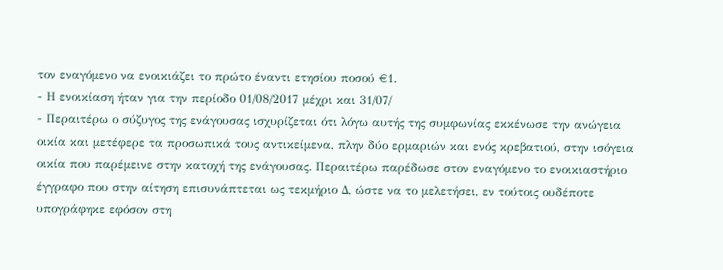τον εναγόμενο να ενοικιάζει το πρώτο έναντι ετησίου ποσού €1.
- Η ενοικίαση ήταν για την περίοδο 01/08/2017 μέχρι και 31/07/
- Περαιτέρω ο σύζυγος της ενάγουσας ισχυρίζεται ότι λόγω αυτής της συμφωνίας εκκένωσε την ανώγεια οικία και μετέφερε τα προσωπικά τους αντικείμενα, πλην δύο ερμαριών και ενός κρεβατιού, στην ισόγεια οικία που παρέμεινε στην κατοχή της ενάγουσας. Περαιτέρω παρέδωσε στον εναγόμενο το ενοικιαστήριο έγγραφο που στην αίτηση επισυνάπτεται ως τεκμήριο Δ, ώστε να το μελετήσει, εν τούτοις ουδέποτε υπογράφηκε εφόσον στη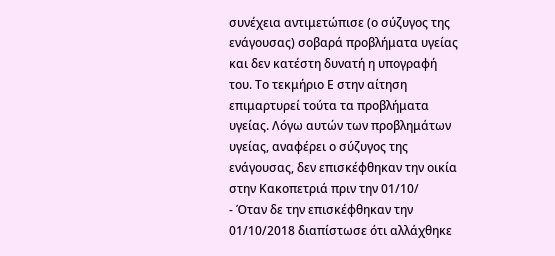συνέχεια αντιμετώπισε (ο σύζυγος της ενάγουσας) σοβαρά προβλήματα υγείας και δεν κατέστη δυνατή η υπογραφή του. Το τεκμήριο Ε στην αίτηση επιμαρτυρεί τούτα τα προβλήματα υγείας. Λόγω αυτών των προβλημάτων υγείας, αναφέρει ο σύζυγος της ενάγουσας, δεν επισκέφθηκαν την οικία στην Κακοπετριά πριν την 01/10/
- Όταν δε την επισκέφθηκαν την 01/10/2018 διαπίστωσε ότι αλλάχθηκε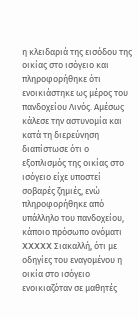η κλειδαριά της εισόδου της οικίας στο ισόγειο και πληροφορήθηκε ότι ενοικιάστηκε ως μέρος του πανδοχείου Λινός. Αμέσως κάλεσε την αστυνομία και κατά τη διερεύνηση διαπίστωσε ότι ο εξοπλισμός της οικίας στο ισόγειο είχε υποστεί σοβαρές ζημιές, ενώ πληροφορήθηκε από υπάλληλο του πανδοχείου, κάποιο πρόσωπο ονόματι XXXXX Σιακαλλή, ότι με οδηγίες του εναγομένου η οικία στο ισόγειο ενοικιαζόταν σε μαθητές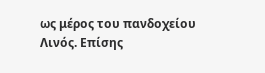ως μέρος του πανδοχείου Λινός. Επίσης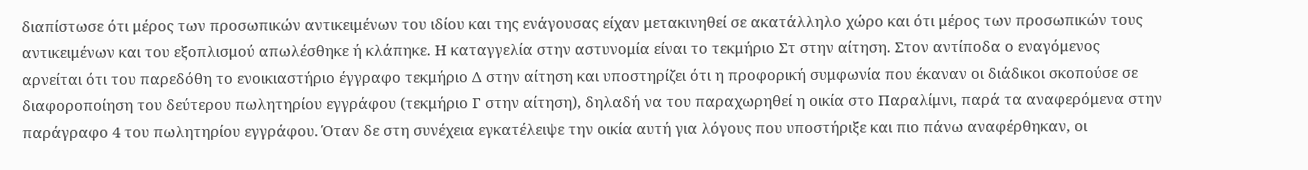διαπίστωσε ότι μέρος των προσωπικών αντικειμένων του ιδίου και της ενάγουσας είχαν μετακινηθεί σε ακατάλληλο χώρο και ότι μέρος των προσωπικών τους αντικειμένων και του εξοπλισμού απωλέσθηκε ή κλάπηκε. Η καταγγελία στην αστυνομία είναι το τεκμήριο Στ στην αίτηση. Στον αντίποδα ο εναγόμενος αρνείται ότι του παρεδόθη το ενοικιαστήριο έγγραφο τεκμήριο Δ στην αίτηση και υποστηρίζει ότι η προφορική συμφωνία που έκαναν οι διάδικοι σκοπούσε σε διαφοροποίηση του δεύτερου πωλητηρίου εγγράφου (τεκμήριο Γ στην αίτηση), δηλαδή να του παραχωρηθεί η οικία στο Παραλίμνι, παρά τα αναφερόμενα στην παράγραφο 4 του πωλητηρίου εγγράφου. Όταν δε στη συνέχεια εγκατέλειψε την οικία αυτή για λόγους που υποστήριξε και πιο πάνω αναφέρθηκαν, οι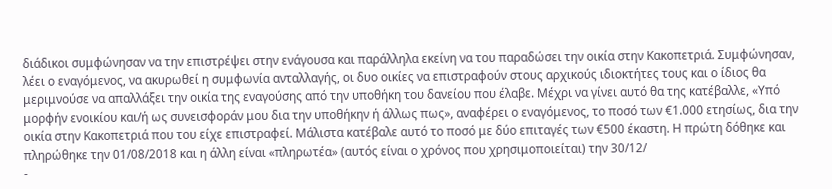διάδικοι συμφώνησαν να την επιστρέψει στην ενάγουσα και παράλληλα εκείνη να του παραδώσει την οικία στην Κακοπετριά. Συμφώνησαν, λέει ο εναγόμενος, να ακυρωθεί η συμφωνία ανταλλαγής, οι δυο οικίες να επιστραφούν στους αρχικούς ιδιοκτήτες τους και ο ίδιος θα μεριμνούσε να απαλλάξει την οικία της εναγούσης από την υποθήκη του δανείου που έλαβε. Μέχρι να γίνει αυτό θα της κατέβαλλε, «Υπό μορφήν ενοικίου και/ή ως συνεισφοράν μου δια την υποθήκην ή άλλως πως», αναφέρει ο εναγόμενος, το ποσό των €1.000 ετησίως, δια την οικία στην Κακοπετριά που του είχε επιστραφεί. Μάλιστα κατέβαλε αυτό το ποσό με δύο επιταγές των €500 έκαστη. Η πρώτη δόθηκε και πληρώθηκε την 01/08/2018 και η άλλη είναι «πληρωτέα» (αυτός είναι ο χρόνος που χρησιμοποιείται) την 30/12/
-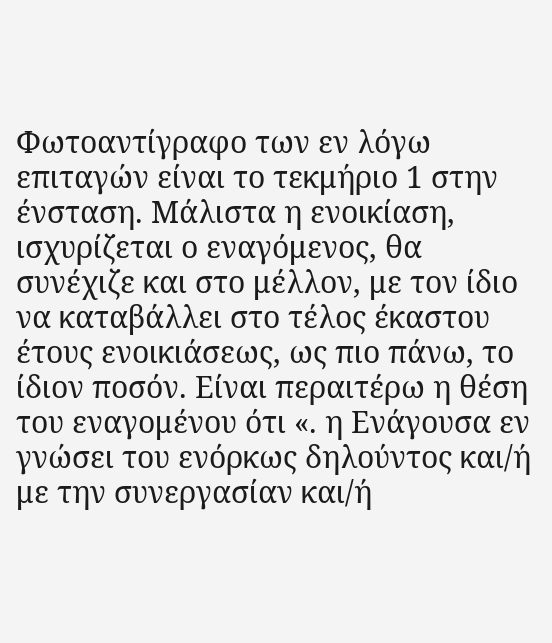Φωτοαντίγραφο των εν λόγω επιταγών είναι το τεκμήριο 1 στην ένσταση. Μάλιστα η ενοικίαση, ισχυρίζεται ο εναγόμενος, θα συνέχιζε και στο μέλλον, με τον ίδιο να καταβάλλει στο τέλος έκαστου έτους ενοικιάσεως, ως πιο πάνω, το ίδιον ποσόν. Είναι περαιτέρω η θέση του εναγομένου ότι «. η Ενάγουσα εν γνώσει του ενόρκως δηλούντος και/ή με την συνεργασίαν και/ή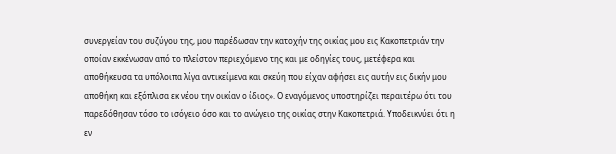συνεργείαν του συζύγου της, μου παρέδωσαν την κατοχήν της οικίας μου εις Κακοπετριάν την οποίαν εκκένωσαν από το πλείστον περιεχόμενο της και με οδηγίες τους, μετέφερα και αποθήκευσα τα υπόλοιπα λίγα αντικείμενα και σκεύη που είχαν αφήσει εις αυτήν εις δικήν μου αποθήκη και εξόπλισα εκ νέου την οικίαν ο ίδιος». Ο εναγόμενος υποστηρίζει περαιτέρω ότι του παρεδόθησαν τόσο το ισόγειο όσο και το ανώγειο της οικίας στην Κακοπετριά. Υποδεικνύει ότι η εν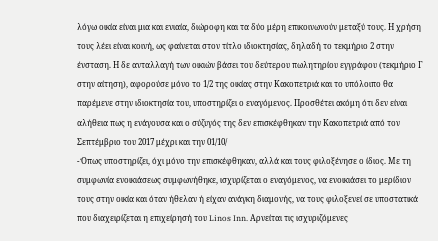λόγω οικία είναι μια και ενιαία, διώροφη και τα δύο μέρη επικοινωνούν μεταξύ τους. Η χρήση τους λέει είναι κοινή, ως φαίνεται στον τίτλο ιδιοκτησίας, δηλαδή το τεκμήριο 2 στην ένσταση. Η δε ανταλλαγή των οικιών βάσει του δεύτερου πωλητηρίου εγγράφου (τεκμήριο Γ στην αίτηση), αφορούσε μόνο το 1/2 της οικίας στην Κακοπετριά και το υπόλοιπο θα παρέμενε στην ιδιοκτησία του, υποστηρίζει ο εναγόμενος. Προσθέτει ακόμη ότι δεν είναι αλήθεια πως η ενάγουσα και ο σύζυγός της δεν επισκέφθηκαν την Κακοπετριά από τον Σεπτέμβριο του 2017 μέχρι και την 01/10/
- Όπως υποστηρίζει, όχι μόνο την επισκέφθηκαν, αλλά και τους φιλοξένησε ο ίδιος. Με τη συμφωνία ενοικιάσεως συμφωνήθηκε, ισχυρίζεται ο εναγόμενος, να ενοικιάσει το μερίδιον τους στην οικία και όταν ήθελαν ή είχαν ανάγκη διαμονής, να τους φιλοξενεί σε υποστατικά που διαχειρίζεται η επιχείρησή του Linos Inn. Αρνείται τις ισχυριζόμενες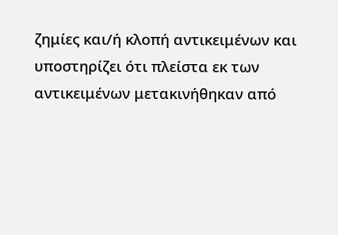ζημίες και/ή κλοπή αντικειμένων και υποστηρίζει ότι πλείστα εκ των αντικειμένων μετακινήθηκαν από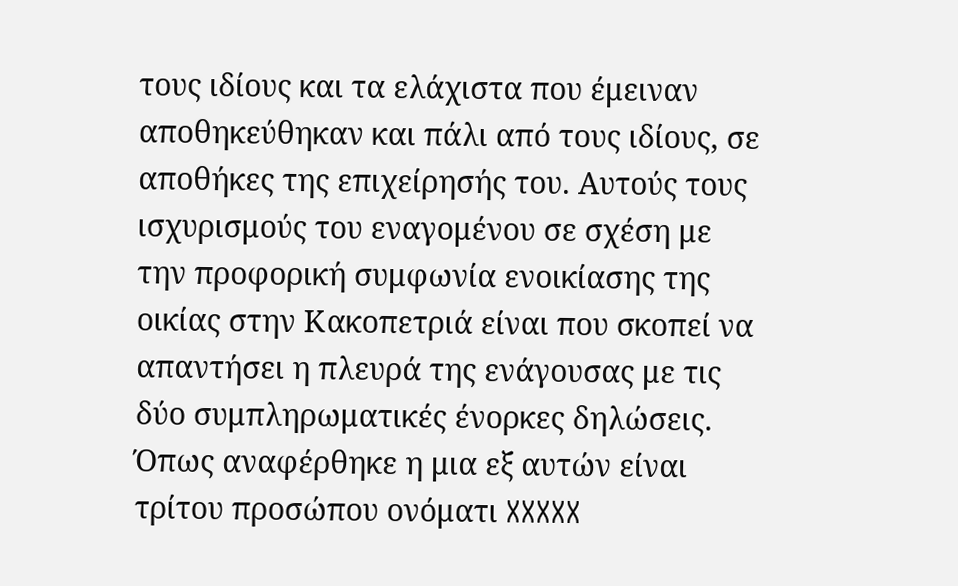τους ιδίους και τα ελάχιστα που έμειναν αποθηκεύθηκαν και πάλι από τους ιδίους, σε αποθήκες της επιχείρησής του. Αυτούς τους ισχυρισμούς του εναγομένου σε σχέση με την προφορική συμφωνία ενοικίασης της οικίας στην Κακοπετριά είναι που σκοπεί να απαντήσει η πλευρά της ενάγουσας με τις δύο συμπληρωματικές ένορκες δηλώσεις. Όπως αναφέρθηκε η μια εξ αυτών είναι τρίτου προσώπου ονόματι XXXXX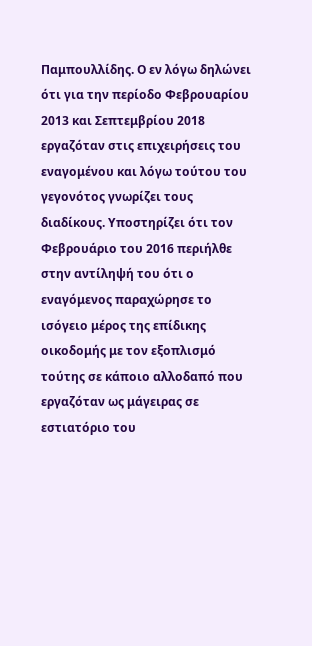Παμπουλλίδης. Ο εν λόγω δηλώνει ότι για την περίοδο Φεβρουαρίου 2013 και Σεπτεμβρίου 2018 εργαζόταν στις επιχειρήσεις του εναγομένου και λόγω τούτου του γεγονότος γνωρίζει τους διαδίκους. Υποστηρίζει ότι τον Φεβρουάριο του 2016 περιήλθε στην αντίληψή του ότι ο εναγόμενος παραχώρησε το ισόγειο μέρος της επίδικης οικοδομής με τον εξοπλισμό τούτης σε κάποιο αλλοδαπό που εργαζόταν ως μάγειρας σε εστιατόριο του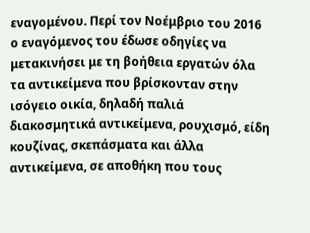εναγομένου. Περί τον Νοέμβριο του 2016 ο εναγόμενος του έδωσε οδηγίες να μετακινήσει με τη βοήθεια εργατών όλα τα αντικείμενα που βρίσκονταν στην ισόγειο οικία, δηλαδή παλιά διακοσμητικά αντικείμενα, ρουχισμό, είδη κουζίνας, σκεπάσματα και άλλα αντικείμενα, σε αποθήκη που τους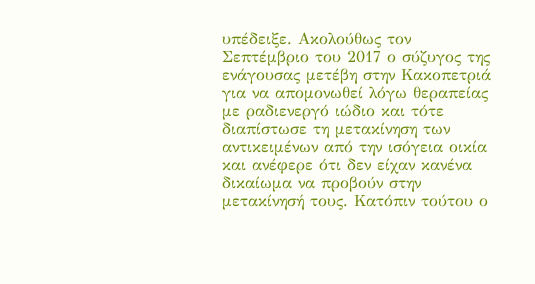υπέδειξε. Ακολούθως τον Σεπτέμβριο του 2017 ο σύζυγος της ενάγουσας μετέβη στην Κακοπετριά για να απομονωθεί λόγω θεραπείας με ραδιενεργό ιώδιο και τότε διαπίστωσε τη μετακίνηση των αντικειμένων από την ισόγεια οικία και ανέφερε ότι δεν είχαν κανένα δικαίωμα να προβούν στην μετακίνησή τους. Κατόπιν τούτου ο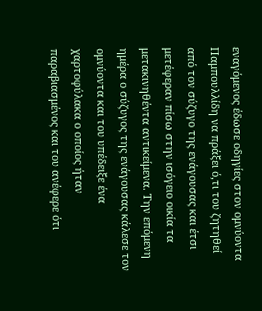εναγόμενος έδωσε οδηγίες στον ομνύοντα Παμπουλλίδη να πράξει ό,τι του ζητηθεί από τον σύζυγο της ενάγουσας και έτσι μετέφεραν πίσω στην ισόγειο οικία τα μετακινηθέντα αντικείμενα. Την επόμενη ημέρα ο σύζυγος της ενάγουσας κάλεσε τον ομνύοντα και του υπέδειξε ένα χαρτοφύλακα ο οποίος ήταν παραβιασμένος και του ανέφερε ότι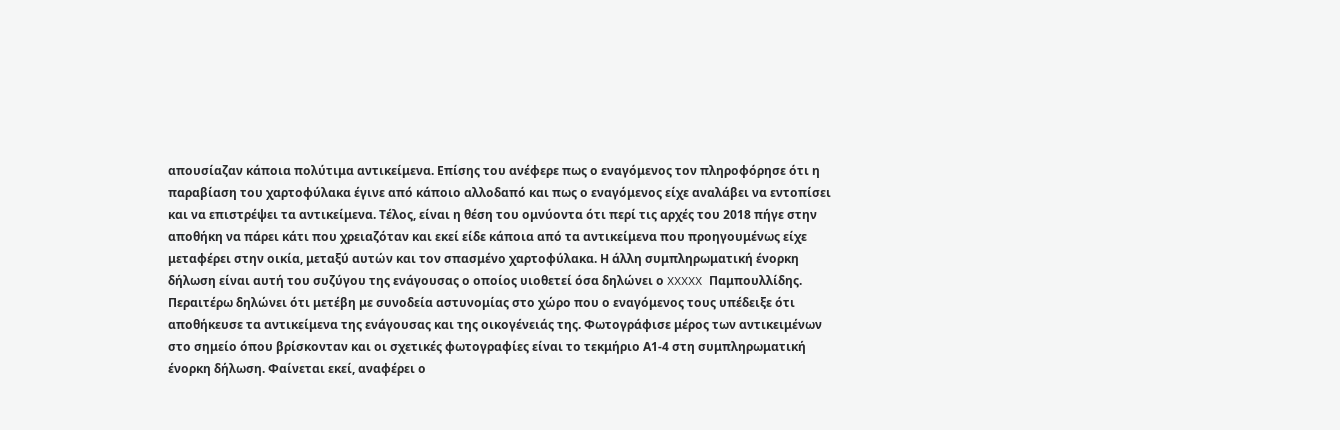απουσίαζαν κάποια πολύτιμα αντικείμενα. Επίσης του ανέφερε πως ο εναγόμενος τον πληροφόρησε ότι η παραβίαση του χαρτοφύλακα έγινε από κάποιο αλλοδαπό και πως ο εναγόμενος είχε αναλάβει να εντοπίσει και να επιστρέψει τα αντικείμενα. Τέλος, είναι η θέση του ομνύοντα ότι περί τις αρχές του 2018 πήγε στην αποθήκη να πάρει κάτι που χρειαζόταν και εκεί είδε κάποια από τα αντικείμενα που προηγουμένως είχε μεταφέρει στην οικία, μεταξύ αυτών και τον σπασμένο χαρτοφύλακα. Η άλλη συμπληρωματική ένορκη δήλωση είναι αυτή του συζύγου της ενάγουσας ο οποίος υιοθετεί όσα δηλώνει ο XXXXX Παμπουλλίδης. Περαιτέρω δηλώνει ότι μετέβη με συνοδεία αστυνομίας στο χώρο που ο εναγόμενος τους υπέδειξε ότι αποθήκευσε τα αντικείμενα της ενάγουσας και της οικογένειάς της. Φωτογράφισε μέρος των αντικειμένων στο σημείο όπου βρίσκονταν και οι σχετικές φωτογραφίες είναι το τεκμήριο Α1-4 στη συμπληρωματική ένορκη δήλωση. Φαίνεται εκεί, αναφέρει ο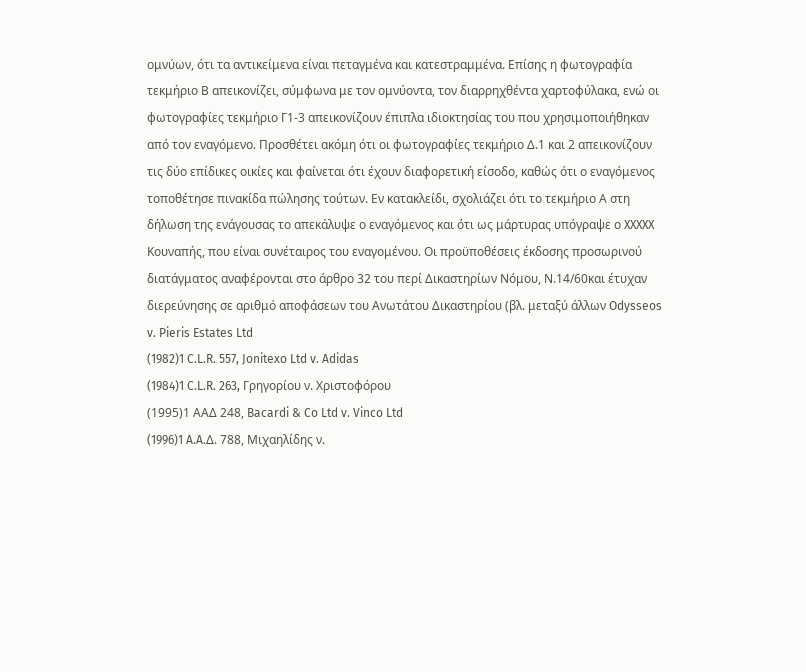ομνύων, ότι τα αντικείμενα είναι πεταγμένα και κατεστραμμένα. Επίσης η φωτογραφία τεκμήριο Β απεικονίζει, σύμφωνα με τον ομνύοντα, τον διαρρηχθέντα χαρτοφύλακα, ενώ οι φωτογραφίες τεκμήριο Γ1-3 απεικονίζουν έπιπλα ιδιοκτησίας του που χρησιμοποιήθηκαν από τον εναγόμενο. Προσθέτει ακόμη ότι οι φωτογραφίες τεκμήριο Δ.1 και 2 απεικονίζουν τις δύο επίδικες οικίες και φαίνεται ότι έχουν διαφορετική είσοδο, καθώς ότι ο εναγόμενος τοποθέτησε πινακίδα πώλησης τούτων. Εν κατακλείδι, σχολιάζει ότι το τεκμήριο Α στη δήλωση της ενάγουσας το απεκάλυψε ο εναγόμενος και ότι ως μάρτυρας υπόγραψε ο XXXXX Κουναπής, που είναι συνέταιρος του εναγομένου. Οι προϋποθέσεις έκδοσης προσωρινού διατάγματος αναφέρονται στο άρθρο 32 του περί Δικαστηρίων Νόμου, Ν.14/60και έτυχαν διερεύνησης σε αριθμό αποφάσεων του Ανωτάτου Δικαστηρίου (βλ. μεταξύ άλλων Odysseos v. Pieris Estates Ltd
(1982)1 C.L.R. 557, Jonitexo Ltd v. Adidas
(1984)1 C.L.R. 263, Γρηγορίου ν. Χριστοφόρου
(1995)1 ΑΑΔ 248, Bacardi & Co Ltd v. Vinco Ltd
(1996)1 A.A.Δ. 788, Μιχαηλίδης ν.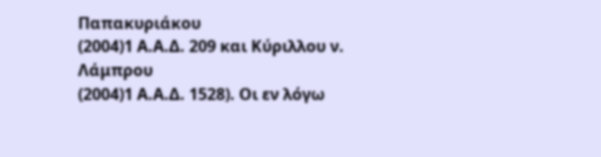Παπακυριάκου
(2004)1 Α.Α.Δ. 209 και Κύριλλου ν. Λάμπρου
(2004)1 Α.Α.Δ. 1528). Οι εν λόγω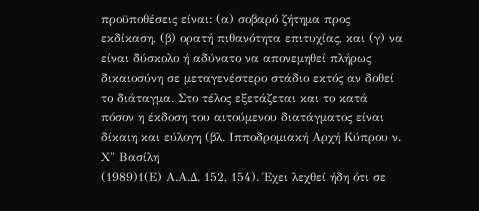προϋποθέσεις είναι: (α) σοβαρό ζήτημα προς εκδίκαση, (β) ορατή πιθανότητα επιτυχίας, και (γ) να είναι δύσκολο ή αδύνατο να απονεμηθεί πλήρως δικαιοσύνη σε μεταγενέστερο στάδιο εκτός αν δοθεί το διάταγμα. Στο τέλος εξετάζεται και το κατά πόσον η έκδοση του αιτούμενου διατάγματος είναι δίκαιη και εύλογη (βλ. Ιπποδρομιακή Αρχή Κύπρου ν. Χ" Βασίλη
(1989)1(Ε) Α.Α.Δ. 152, 154). Έχει λεχθεί ήδη ότι σε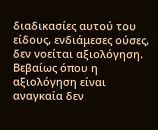διαδικασίες αυτού του είδους, ενδιάμεσες ούσες, δεν νοείται αξιολόγηση. Βεβαίως όπου η αξιολόγηση είναι αναγκαία δεν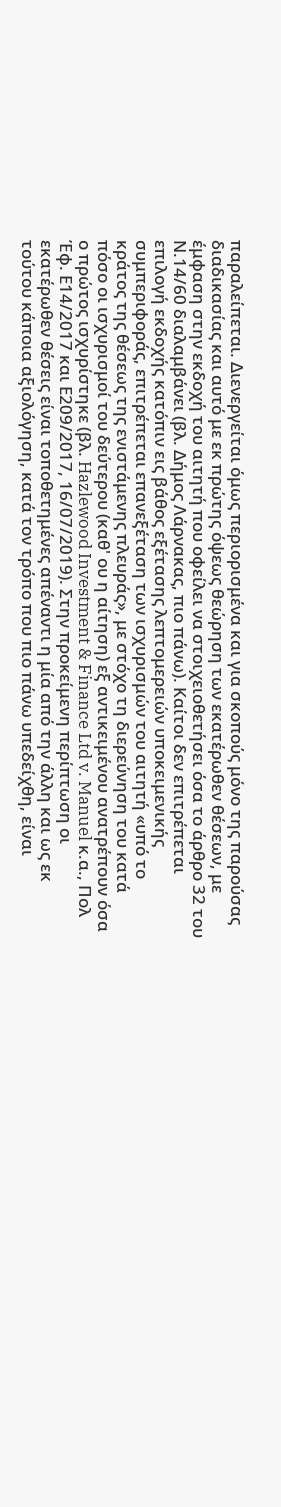παραλείπεται. Διενεργείται όμως περιορισμένα και για σκοπούς μόνο της παρούσας διαδικασίας και αυτό με εκ πρώτης όψεως θεώρηση των εκατέρωθεν θέσεων, με έμφαση στην εκδοχή του αιτητή που οφείλει να στοιχειοθετήσει όσα το άρθρο 32 του Ν.14/60 διαλαμβάνει (βλ. Δήμος Λάρνακας, πιο πάνω). Καίτοι δεν επιτρέπεται επιλογή εκδοχής κατόπιν εις βάθος εξέτασης λεπτομερειών υποκειμενικής συμπεριφοράς, επιτρέπεται επανεξέταση των ισχυρισμών του αιτητή «υπό το κράτος της θέσεως της ενιστάμενης πλευράς», με στόχο τη διερεύνηση του κατά πόσο οι ισχυρισμοί του δεύτερου (καθ' ου η αίτηση) εξ αντικειμένου ανατρέπουν όσα ο πρώτος ισχυρίστηκε (βλ. Hazlewood Investment & Finance Ltd v. Manuel κ.α., Πολ Έφ. Ε14/2017 και Ε209/2017, 16/07/2019). Στην προκείμενη περίπτωση οι εκατέρωθεν θέσεις είναι τοποθετημένες απέναντι η μία από την άλλη και ως εκ τούτου κάποια αξιολόγηση, κατά τον τρόπο που πιο πάνω υπεδείχθη, είναι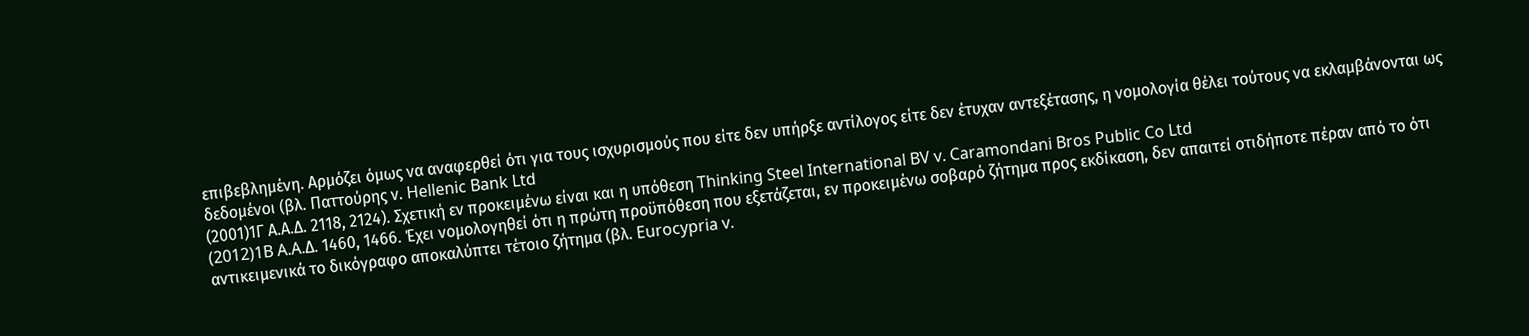επιβεβλημένη. Αρμόζει όμως να αναφερθεί ότι για τους ισχυρισμούς που είτε δεν υπήρξε αντίλογος είτε δεν έτυχαν αντεξέτασης, η νομολογία θέλει τούτους να εκλαμβάνονται ως δεδομένοι (βλ. Παττούρης ν. Hellenic Bank Ltd
(2001)1Γ Α.Α.Δ. 2118, 2124). Σχετική εν προκειμένω είναι και η υπόθεση Thinking Steel International BV v. Caramondani Bros Public Co Ltd
(2012)1B A.A.Δ. 1460, 1466. Έχει νομολογηθεί ότι η πρώτη προϋπόθεση που εξετάζεται, εν προκειμένω σοβαρό ζήτημα προς εκδίκαση, δεν απαιτεί οτιδήποτε πέραν από το ότι αντικειμενικά το δικόγραφο αποκαλύπτει τέτοιο ζήτημα (βλ. Eurocypria v.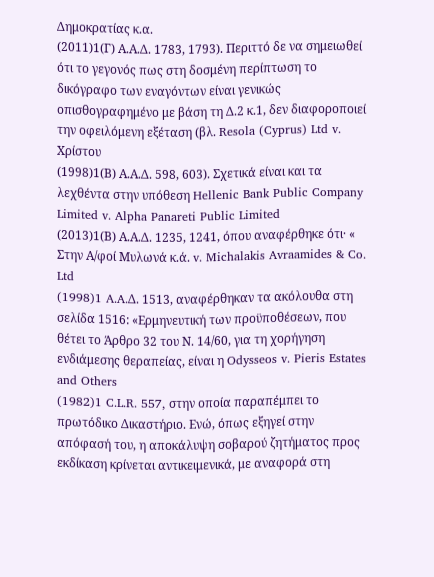Δημοκρατίας κ.α.
(2011)1(Γ) Α.Α.Δ. 1783, 1793). Περιττό δε να σημειωθεί ότι το γεγονός πως στη δοσμένη περίπτωση το δικόγραφο των εναγόντων είναι γενικώς οπισθογραφημένο με βάση τη Δ.2 κ.1, δεν διαφοροποιεί την οφειλόμενη εξέταση (βλ. Resola (Cyprus) Ltd v. Χρίστου
(1998)1(Β) Α.Α.Δ. 598, 603). Σχετικά είναι και τα λεχθέντα στην υπόθεση Hellenic Bank Public Company Limited v. Alpha Panareti Public Limited
(2013)1(Β) Α.Α.Δ. 1235, 1241, όπου αναφέρθηκε ότι· « Στην Α/φοί Μυλωνά κ.ά. v. Michalakis Avraamides & Co. Ltd
(1998)1 A.A.Δ. 1513, αναφέρθηκαν τα ακόλουθα στη σελίδα 1516: «Ερμηνευτική των προϋποθέσεων, που θέτει το Άρθρο 32 του Ν. 14/60, για τη χορήγηση ενδιάμεσης θεραπείας, είναι η Odysseos v. Pieris Estates and Others
(1982)1 C.L.R. 557, στην οποία παραπέμπει το πρωτόδικο Δικαστήριο. Ενώ, όπως εξηγεί στην απόφασή του, η αποκάλυψη σοβαρού ζητήματος προς εκδίκαση κρίνεται αντικειμενικά, με αναφορά στη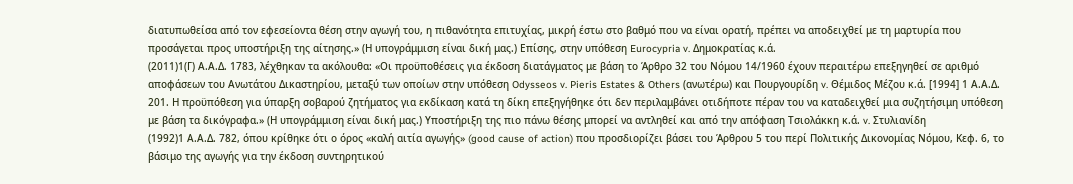διατυπωθείσα από τον εφεσείοντα θέση στην αγωγή του, η πιθανότητα επιτυχίας, μικρή έστω στο βαθμό που να είναι ορατή, πρέπει να αποδειχθεί με τη μαρτυρία που προσάγεται προς υποστήριξη της αίτησης.» (Η υπογράμμιση είναι δική μας.) Επίσης, στην υπόθεση Eurocypria v. Δημοκρατίας κ.ά.
(2011)1(Γ) Α.Α.Δ. 1783, λέχθηκαν τα ακόλουθα: «Οι προϋποθέσεις για έκδοση διατάγματος με βάση το Άρθρο 32 του Νόμου 14/1960 έχουν περαιτέρω επεξηγηθεί σε αριθμό αποφάσεων του Ανωτάτου Δικαστηρίου, μεταξύ των οποίων στην υπόθεση Odysseos v. Pieris Estates & Others (ανωτέρω) και Πουργουρίδη v. Θέμιδος Μέζου κ.ά. [1994] 1 Α.Α.Δ. 201. Η προϋπόθεση για ύπαρξη σοβαρού ζητήματος για εκδίκαση κατά τη δίκη επεξηγήθηκε ότι δεν περιλαμβάνει οτιδήποτε πέραν του να καταδειχθεί μια συζητήσιμη υπόθεση με βάση τα δικόγραφα.» (Η υπογράμμιση είναι δική μας.) Υποστήριξη της πιο πάνω θέσης μπορεί να αντληθεί και από την απόφαση Τσιολάκκη κ.ά. v. Στυλιανίδη
(1992)1 Α.Α.Δ. 782, όπου κρίθηκε ότι ο όρος «καλή αιτία αγωγής» (good cause of action) που προσδιορίζει βάσει του Άρθρου 5 του περί Πολιτικής Δικονομίας Νόμου, Κεφ. 6, το βάσιμο της αγωγής για την έκδοση συντηρητικού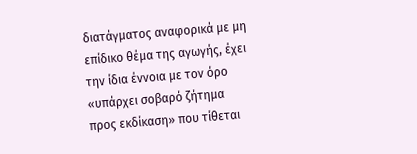διατάγματος αναφορικά με μη επίδικο θέμα της αγωγής, έχει την ίδια έννοια με τον όρο «υπάρχει σοβαρό ζήτημα προς εκδίκαση» που τίθεται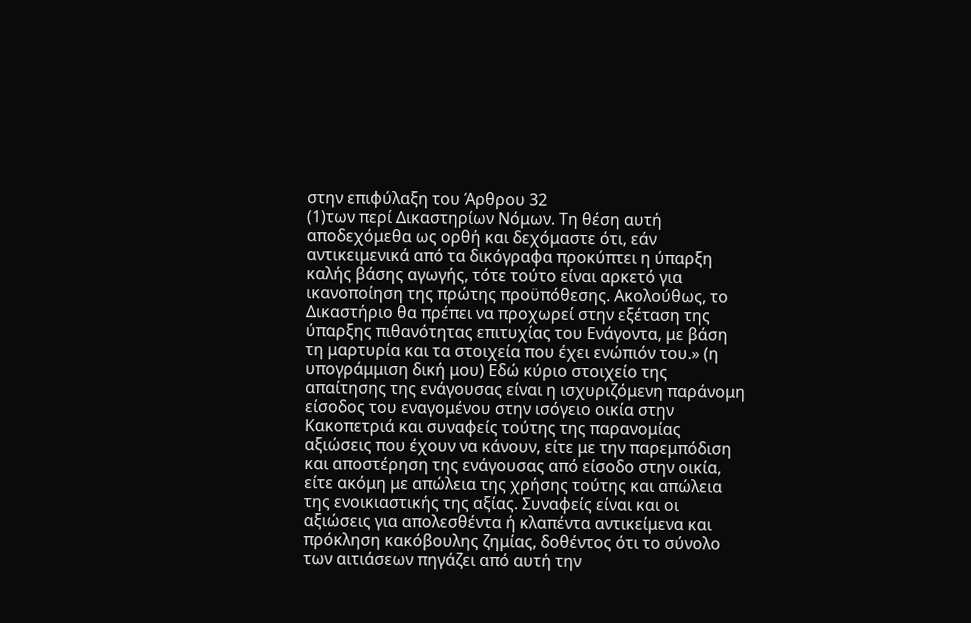στην επιφύλαξη του Άρθρου 32
(1)των περί Δικαστηρίων Νόμων. Τη θέση αυτή αποδεχόμεθα ως ορθή και δεχόμαστε ότι, εάν αντικειμενικά από τα δικόγραφα προκύπτει η ύπαρξη καλής βάσης αγωγής, τότε τούτο είναι αρκετό για ικανοποίηση της πρώτης προϋπόθεσης. Ακολούθως, το Δικαστήριο θα πρέπει να προχωρεί στην εξέταση της ύπαρξης πιθανότητας επιτυχίας του Ενάγοντα, με βάση τη μαρτυρία και τα στοιχεία που έχει ενώπιόν του.» (η υπογράμμιση δική μου) Εδώ κύριο στοιχείο της απαίτησης της ενάγουσας είναι η ισχυριζόμενη παράνομη είσοδος του εναγομένου στην ισόγειο οικία στην Κακοπετριά και συναφείς τούτης της παρανομίας αξιώσεις που έχουν να κάνουν, είτε με την παρεμπόδιση και αποστέρηση της ενάγουσας από είσοδο στην οικία, είτε ακόμη με απώλεια της χρήσης τούτης και απώλεια της ενοικιαστικής της αξίας. Συναφείς είναι και οι αξιώσεις για απολεσθέντα ή κλαπέντα αντικείμενα και πρόκληση κακόβουλης ζημίας, δοθέντος ότι το σύνολο των αιτιάσεων πηγάζει από αυτή την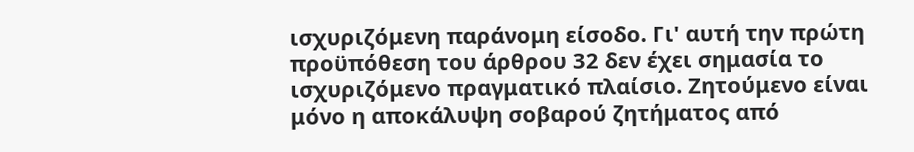ισχυριζόμενη παράνομη είσοδο. Γι' αυτή την πρώτη προϋπόθεση του άρθρου 32 δεν έχει σημασία το ισχυριζόμενο πραγματικό πλαίσιο. Ζητούμενο είναι μόνο η αποκάλυψη σοβαρού ζητήματος από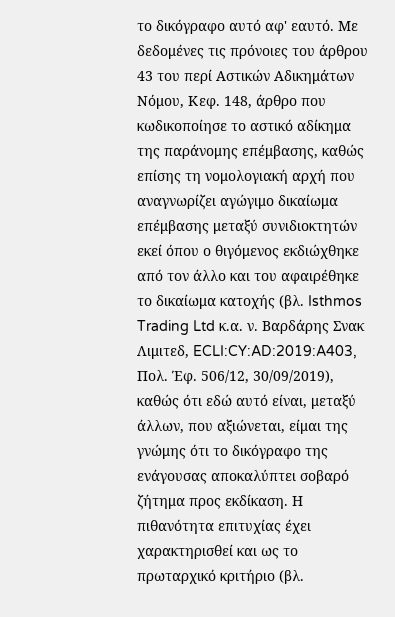το δικόγραφο αυτό αφ' εαυτό. Με δεδομένες τις πρόνοιες του άρθρου 43 του περί Αστικών Αδικημάτων Νόμου, Κεφ. 148, άρθρο που κωδικοποίησε το αστικό αδίκημα της παράνομης επέμβασης, καθώς επίσης τη νομολογιακή αρχή που αναγνωρίζει αγώγιμο δικαίωμα επέμβασης μεταξύ συνιδιοκτητών εκεί όπου ο θιγόμενος εκδιώχθηκε από τον άλλο και του αφαιρέθηκε το δικαίωμα κατοχής (βλ. Isthmos Trading Ltd κ.α. ν. Βαρδάρης Σνακ Λιμιτεδ, ECLI:CY:AD:2019:A403, Πολ. Έφ. 506/12, 30/09/2019), καθώς ότι εδώ αυτό είναι, μεταξύ άλλων, που αξιώνεται, είμαι της γνώμης ότι το δικόγραφο της ενάγουσας αποκαλύπτει σοβαρό ζήτημα προς εκδίκαση. Η πιθανότητα επιτυχίας έχει χαρακτηρισθεί και ως το πρωταρχικό κριτήριο (βλ.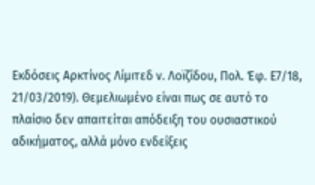Εκδόσεις Αρκτίνος Λίμιτεδ ν. Λοϊζίδου, Πολ. Έφ. Ε7/18, 21/03/2019). Θεμελιωμένο είναι πως σε αυτό το πλαίσιο δεν απαιτείται απόδειξη του ουσιαστικού αδικήματος, αλλά μόνο ενδείξεις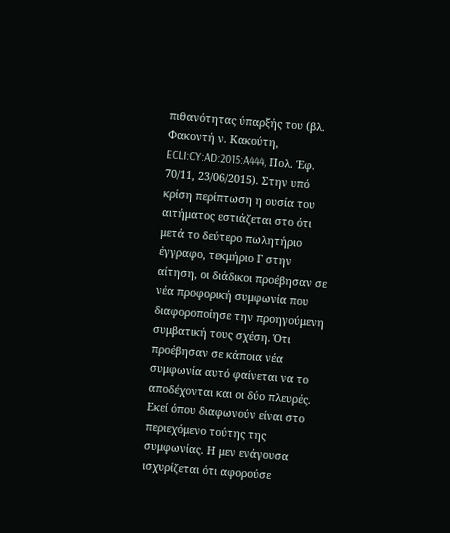πιθανότητας ύπαρξής του (βλ. Φακοντή ν. Κακούτη, ECLI:CY:AD:2015:A444, Πολ. Έφ. 70/11, 23/06/2015). Στην υπό κρίση περίπτωση η ουσία του αιτήματος εστιάζεται στο ότι μετά το δεύτερο πωλητήριο έγγραφο, τεκμήριο Γ στην αίτηση, οι διάδικοι προέβησαν σε νέα προφορική συμφωνία που διαφοροποίησε την προηγούμενη συμβατική τους σχέση. Ότι προέβησαν σε κάποια νέα συμφωνία αυτό φαίνεται να το αποδέχονται και οι δύο πλευρές. Εκεί όπου διαφωνούν είναι στο περιεχόμενο τούτης της συμφωνίας. Η μεν ενάγουσα ισχυρίζεται ότι αφορούσε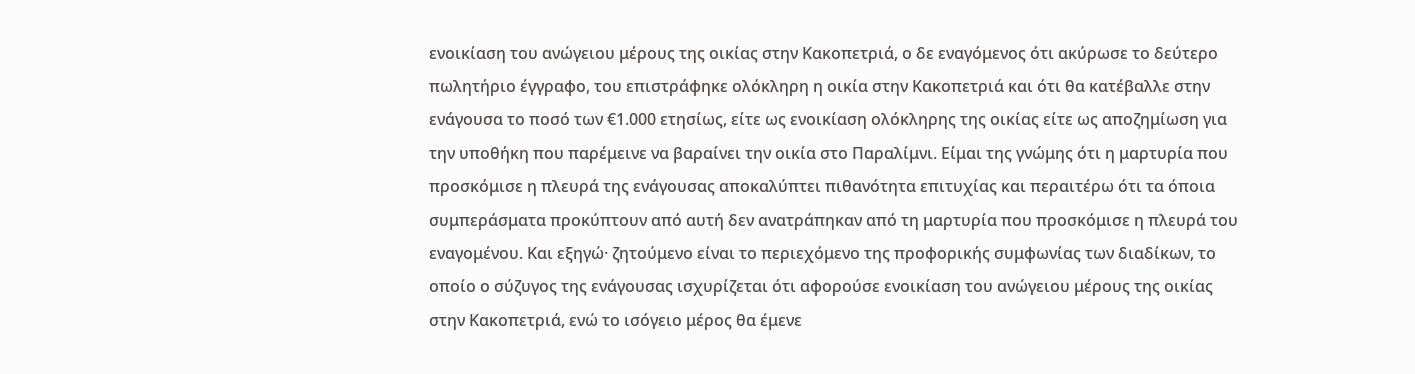ενοικίαση του ανώγειου μέρους της οικίας στην Κακοπετριά, ο δε εναγόμενος ότι ακύρωσε το δεύτερο πωλητήριο έγγραφο, του επιστράφηκε ολόκληρη η οικία στην Κακοπετριά και ότι θα κατέβαλλε στην ενάγουσα το ποσό των €1.000 ετησίως, είτε ως ενοικίαση ολόκληρης της οικίας είτε ως αποζημίωση για την υποθήκη που παρέμεινε να βαραίνει την οικία στο Παραλίμνι. Είμαι της γνώμης ότι η μαρτυρία που προσκόμισε η πλευρά της ενάγουσας αποκαλύπτει πιθανότητα επιτυχίας και περαιτέρω ότι τα όποια συμπεράσματα προκύπτουν από αυτή δεν ανατράπηκαν από τη μαρτυρία που προσκόμισε η πλευρά του εναγομένου. Και εξηγώ· ζητούμενο είναι το περιεχόμενο της προφορικής συμφωνίας των διαδίκων, το οποίο ο σύζυγος της ενάγουσας ισχυρίζεται ότι αφορούσε ενοικίαση του ανώγειου μέρους της οικίας στην Κακοπετριά, ενώ το ισόγειο μέρος θα έμενε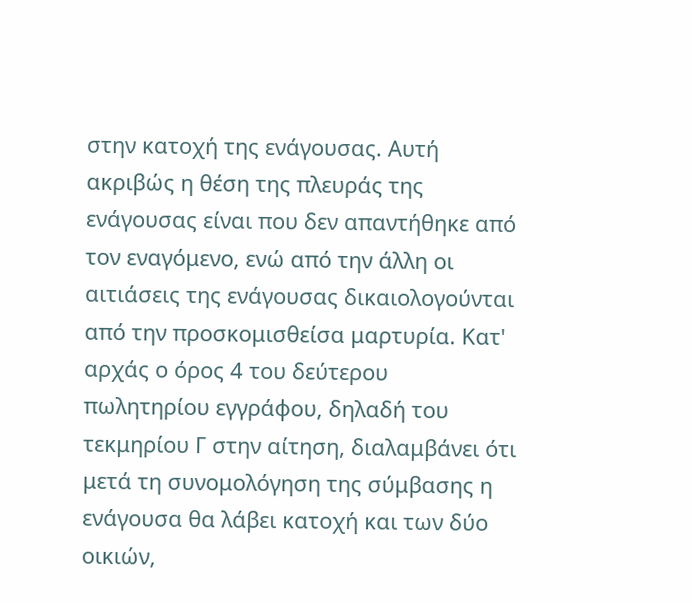στην κατοχή της ενάγουσας. Αυτή ακριβώς η θέση της πλευράς της ενάγουσας είναι που δεν απαντήθηκε από τον εναγόμενο, ενώ από την άλλη οι αιτιάσεις της ενάγουσας δικαιολογούνται από την προσκομισθείσα μαρτυρία. Κατ' αρχάς ο όρος 4 του δεύτερου πωλητηρίου εγγράφου, δηλαδή του τεκμηρίου Γ στην αίτηση, διαλαμβάνει ότι μετά τη συνομολόγηση της σύμβασης η ενάγουσα θα λάβει κατοχή και των δύο οικιών,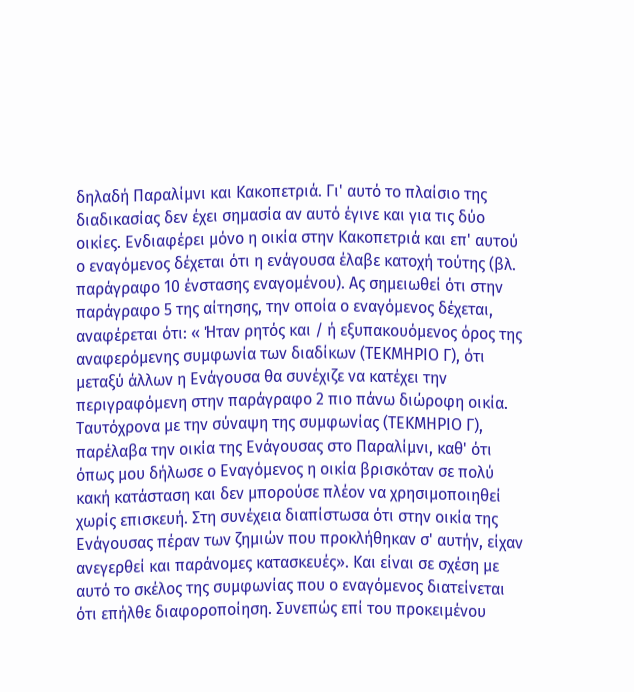δηλαδή Παραλίμνι και Κακοπετριά. Γι' αυτό το πλαίσιο της διαδικασίας δεν έχει σημασία αν αυτό έγινε και για τις δύο οικίες. Ενδιαφέρει μόνο η οικία στην Κακοπετριά και επ' αυτού ο εναγόμενος δέχεται ότι η ενάγουσα έλαβε κατοχή τούτης (βλ. παράγραφο 10 ένστασης εναγομένου). Ας σημειωθεί ότι στην παράγραφο 5 της αίτησης, την οποία ο εναγόμενος δέχεται, αναφέρεται ότι: « Ήταν ρητός και / ή εξυπακουόμενος όρος της αναφερόμενης συμφωνία των διαδίκων (ΤΕΚΜΗΡΙΟ Γ), ότι μεταξύ άλλων η Ενάγουσα θα συνέχιζε να κατέχει την περιγραφόμενη στην παράγραφο 2 πιο πάνω διώροφη οικία. Ταυτόχρονα με την σύναψη της συμφωνίας (ΤΕΚΜΗΡΙΟ Γ), παρέλαβα την οικία της Ενάγουσας στο Παραλίμνι, καθ' ότι όπως μου δήλωσε ο Εναγόμενος η οικία βρισκόταν σε πολύ κακή κατάσταση και δεν μπορούσε πλέον να χρησιμοποιηθεί χωρίς επισκευή. Στη συνέχεια διαπίστωσα ότι στην οικία της Ενάγουσας πέραν των ζημιών που προκλήθηκαν σ' αυτήν, είχαν ανεγερθεί και παράνομες κατασκευές». Και είναι σε σχέση με αυτό το σκέλος της συμφωνίας που ο εναγόμενος διατείνεται ότι επήλθε διαφοροποίηση. Συνεπώς επί του προκειμένου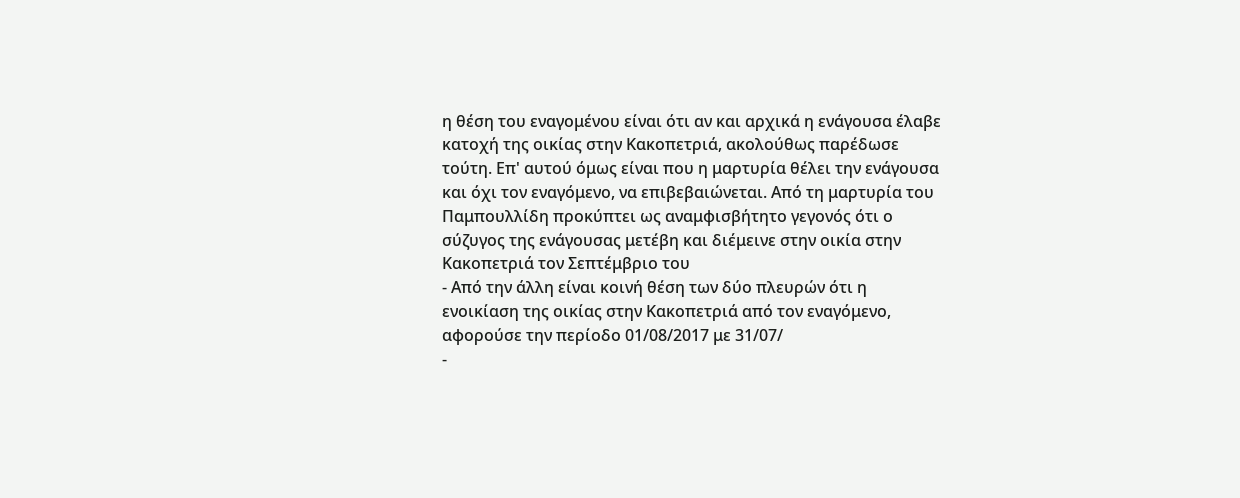η θέση του εναγομένου είναι ότι αν και αρχικά η ενάγουσα έλαβε κατοχή της οικίας στην Κακοπετριά, ακολούθως παρέδωσε τούτη. Επ' αυτού όμως είναι που η μαρτυρία θέλει την ενάγουσα και όχι τον εναγόμενο, να επιβεβαιώνεται. Από τη μαρτυρία του Παμπουλλίδη προκύπτει ως αναμφισβήτητο γεγονός ότι ο σύζυγος της ενάγουσας μετέβη και διέμεινε στην οικία στην Κακοπετριά τον Σεπτέμβριο του
- Από την άλλη είναι κοινή θέση των δύο πλευρών ότι η ενοικίαση της οικίας στην Κακοπετριά από τον εναγόμενο, αφορούσε την περίοδο 01/08/2017 με 31/07/
-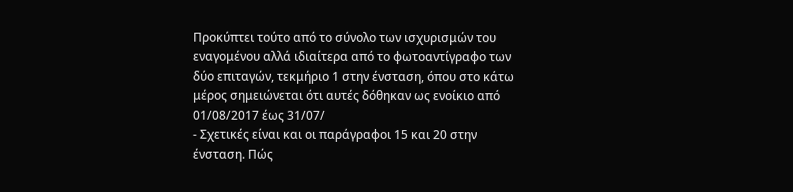Προκύπτει τούτο από το σύνολο των ισχυρισμών του εναγομένου αλλά ιδιαίτερα από το φωτοαντίγραφο των δύο επιταγών, τεκμήριο 1 στην ένσταση, όπου στο κάτω μέρος σημειώνεται ότι αυτές δόθηκαν ως ενοίκιο από 01/08/2017 έως 31/07/
- Σχετικές είναι και οι παράγραφοι 15 και 20 στην ένσταση. Πώς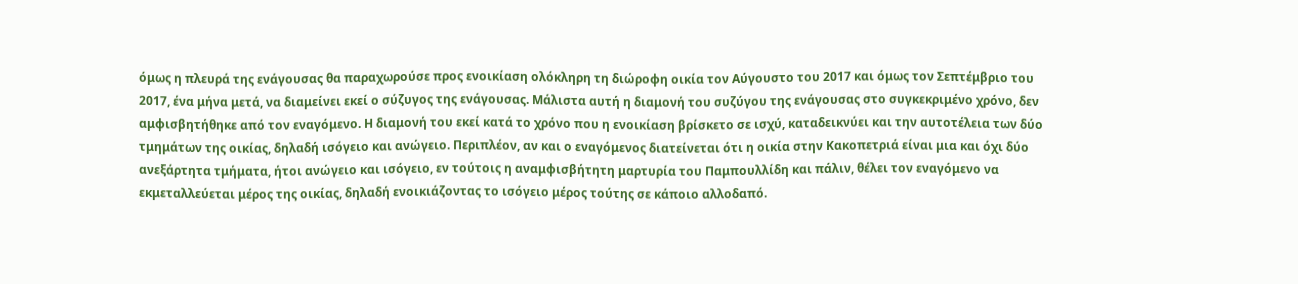όμως η πλευρά της ενάγουσας θα παραχωρούσε προς ενοικίαση ολόκληρη τη διώροφη οικία τον Αύγουστο του 2017 και όμως τον Σεπτέμβριο του 2017, ένα μήνα μετά, να διαμείνει εκεί ο σύζυγος της ενάγουσας. Μάλιστα αυτή η διαμονή του συζύγου της ενάγουσας στο συγκεκριμένο χρόνο, δεν αμφισβητήθηκε από τον εναγόμενο. Η διαμονή του εκεί κατά το χρόνο που η ενοικίαση βρίσκετο σε ισχύ, καταδεικνύει και την αυτοτέλεια των δύο τμημάτων της οικίας, δηλαδή ισόγειο και ανώγειο. Περιπλέον, αν και ο εναγόμενος διατείνεται ότι η οικία στην Κακοπετριά είναι μια και όχι δύο ανεξάρτητα τμήματα, ήτοι ανώγειο και ισόγειο, εν τούτοις η αναμφισβήτητη μαρτυρία του Παμπουλλίδη και πάλιν, θέλει τον εναγόμενο να εκμεταλλεύεται μέρος της οικίας, δηλαδή ενοικιάζοντας το ισόγειο μέρος τούτης σε κάποιο αλλοδαπό.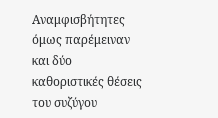Αναμφισβήτητες όμως παρέμειναν και δύο καθοριστικές θέσεις του συζύγου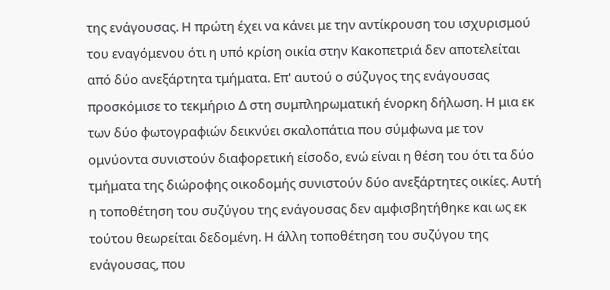της ενάγουσας. Η πρώτη έχει να κάνει με την αντίκρουση του ισχυρισμού του εναγόμενου ότι η υπό κρίση οικία στην Κακοπετριά δεν αποτελείται από δύο ανεξάρτητα τμήματα. Επ' αυτού ο σύζυγος της ενάγουσας προσκόμισε το τεκμήριο Δ στη συμπληρωματική ένορκη δήλωση. Η μια εκ των δύο φωτογραφιών δεικνύει σκαλοπάτια που σύμφωνα με τον ομνύοντα συνιστούν διαφορετική είσοδο, ενώ είναι η θέση του ότι τα δύο τμήματα της διώροφης οικοδομής συνιστούν δύο ανεξάρτητες οικίες. Αυτή η τοποθέτηση του συζύγου της ενάγουσας δεν αμφισβητήθηκε και ως εκ τούτου θεωρείται δεδομένη. Η άλλη τοποθέτηση του συζύγου της ενάγουσας, που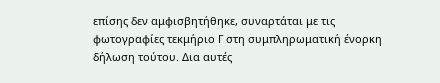επίσης δεν αμφισβητήθηκε, συναρτάται με τις φωτογραφίες τεκμήριο Γ στη συμπληρωματική ένορκη δήλωση τούτου. Δια αυτές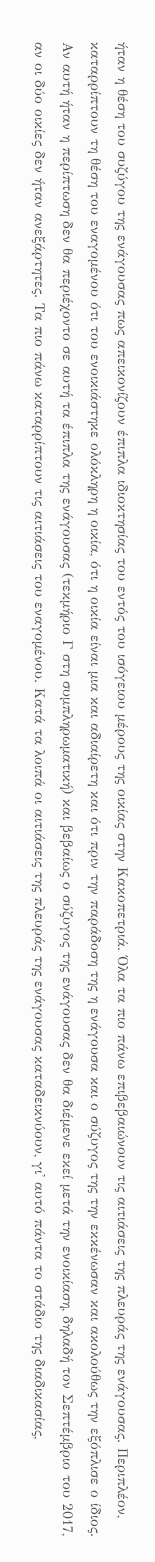ήταν η θέση του συζύγου της ενάγουσας πως απεικονίζουν έπιπλα ιδιοκτησίας του εντός του ισόγειου μέρους της οικίας στην Κακοπετριά. Όλα τα πιο πάνω επιβεβαιώνουν τις αιτιάσεις της πλευράς της ενάγουσας. Περιπλέον, καταρρίπτουν τη θέση του εναγομένου ότι του ενοικιάστηκε ολόκληρη η οικία, ότι η οικία είναι μια και αδιαίρετη και ότι πριν την παράδοση της η ενάγουσα και ο σύζυγος της την εκκένωσαν και ακολούθως την εξόπλισε ο ίδιος. Αν αυτή ήταν η περίπτωση δεν θα περιέχοντο σε αυτή τα έπιπλα της ενάγουσας (τεκμήριο Γ στη συμπληρωματική) και βεβαίως ο σύζυγος της ενάγουσας δεν θα διέμενε εκεί μετά την ενοικίαση, δηλαδή τον Σεπτέμβριο του 2017, αν οι δύο οικίες δεν ήταν ανεξάρτητες. Τα πιο πάνω καταρρίπτουν τις αιτιάσεις του εναγομένου. Κατά τα λοιπά οι αιτιάσεις της πλευράς της ενάγουσας καταδεικνύουν, γι' αυτό πάντα το στάδιο της διαδικασίας,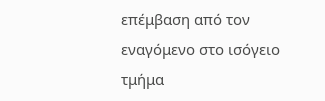επέμβαση από τον εναγόμενο στο ισόγειο τμήμα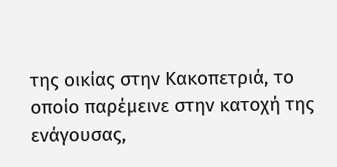της οικίας στην Κακοπετριά, το οποίο παρέμεινε στην κατοχή της ενάγουσας,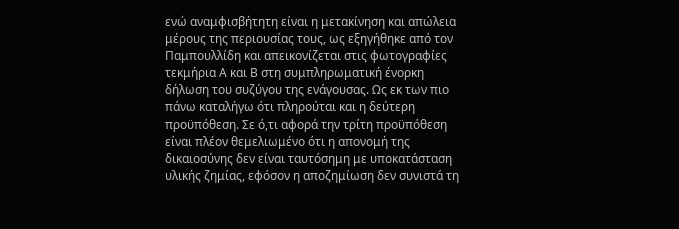ενώ αναμφισβήτητη είναι η μετακίνηση και απώλεια μέρους της περιουσίας τους, ως εξηγήθηκε από τον Παμπουλλίδη και απεικονίζεται στις φωτογραφίες τεκμήρια Α και Β στη συμπληρωματική ένορκη δήλωση του συζύγου της ενάγουσας. Ως εκ των πιο πάνω καταλήγω ότι πληρούται και η δεύτερη προϋπόθεση. Σε ό,τι αφορά την τρίτη προϋπόθεση είναι πλέον θεμελιωμένο ότι η απονομή της δικαιοσύνης δεν είναι ταυτόσημη με υποκατάσταση υλικής ζημίας, εφόσον η αποζημίωση δεν συνιστά τη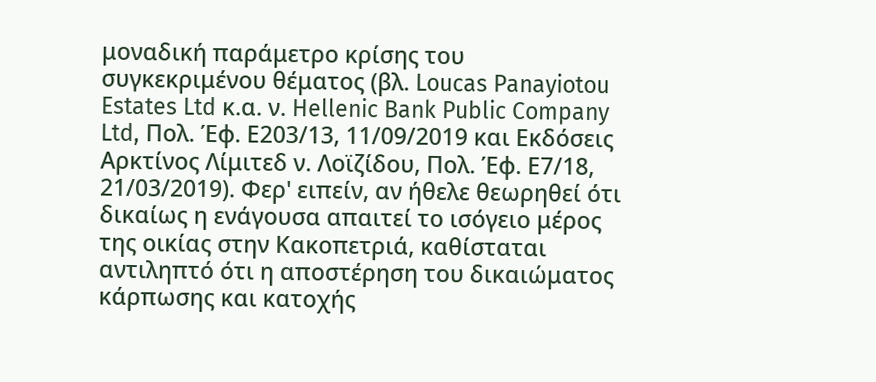μοναδική παράμετρο κρίσης του συγκεκριμένου θέματος (βλ. Loucas Panayiotou Estates Ltd κ.α. ν. Hellenic Bank Public Company Ltd, Πολ. Έφ. Ε203/13, 11/09/2019 και Εκδόσεις Αρκτίνος Λίμιτεδ ν. Λοϊζίδου, Πολ. Έφ. Ε7/18, 21/03/2019). Φερ' ειπείν, αν ήθελε θεωρηθεί ότι δικαίως η ενάγουσα απαιτεί το ισόγειο μέρος της οικίας στην Κακοπετριά, καθίσταται αντιληπτό ότι η αποστέρηση του δικαιώματος κάρπωσης και κατοχής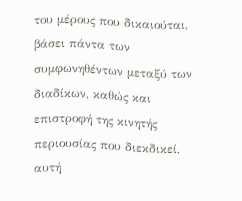του μέρους που δικαιούται, βάσει πάντα των συμφωνηθέντων μεταξύ των διαδίκων, καθώς και επιστροφή της κινητής περιουσίας που διεκδικεί, αυτή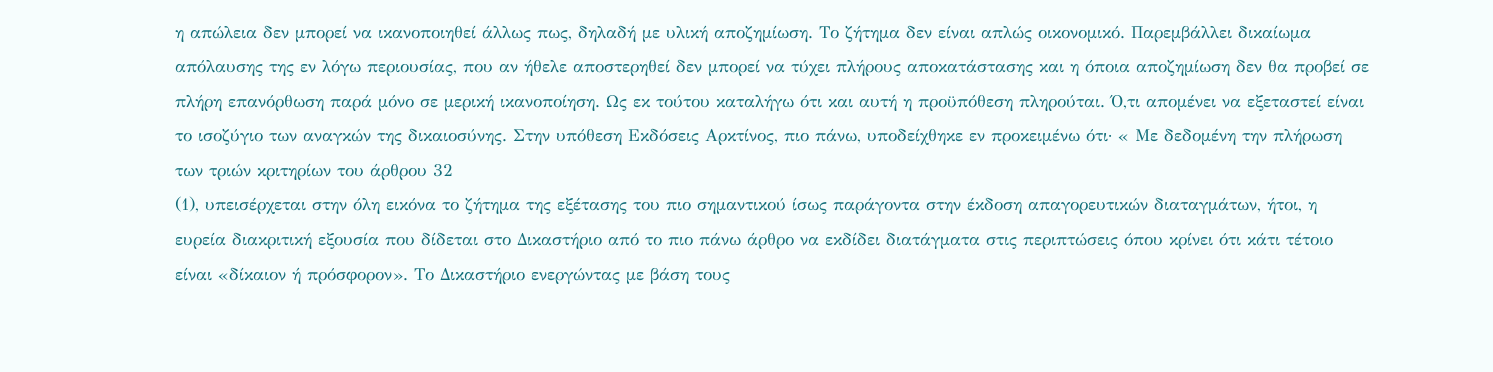η απώλεια δεν μπορεί να ικανοποιηθεί άλλως πως, δηλαδή με υλική αποζημίωση. Το ζήτημα δεν είναι απλώς οικονομικό. Παρεμβάλλει δικαίωμα απόλαυσης της εν λόγω περιουσίας, που αν ήθελε αποστερηθεί δεν μπορεί να τύχει πλήρους αποκατάστασης και η όποια αποζημίωση δεν θα προβεί σε πλήρη επανόρθωση παρά μόνο σε μερική ικανοποίηση. Ως εκ τούτου καταλήγω ότι και αυτή η προϋπόθεση πληρούται. Ό,τι απομένει να εξεταστεί είναι το ισοζύγιο των αναγκών της δικαιοσύνης. Στην υπόθεση Εκδόσεις Αρκτίνος, πιο πάνω, υποδείχθηκε εν προκειμένω ότι· « Με δεδομένη την πλήρωση των τριών κριτηρίων του άρθρου 32
(1), υπεισέρχεται στην όλη εικόνα το ζήτημα της εξέτασης του πιο σημαντικού ίσως παράγοντα στην έκδοση απαγορευτικών διαταγμάτων, ήτοι, η ευρεία διακριτική εξουσία που δίδεται στο Δικαστήριο από το πιο πάνω άρθρο να εκδίδει διατάγματα στις περιπτώσεις όπου κρίνει ότι κάτι τέτοιο είναι «δίκαιον ή πρόσφορον». Το Δικαστήριο ενεργώντας με βάση τους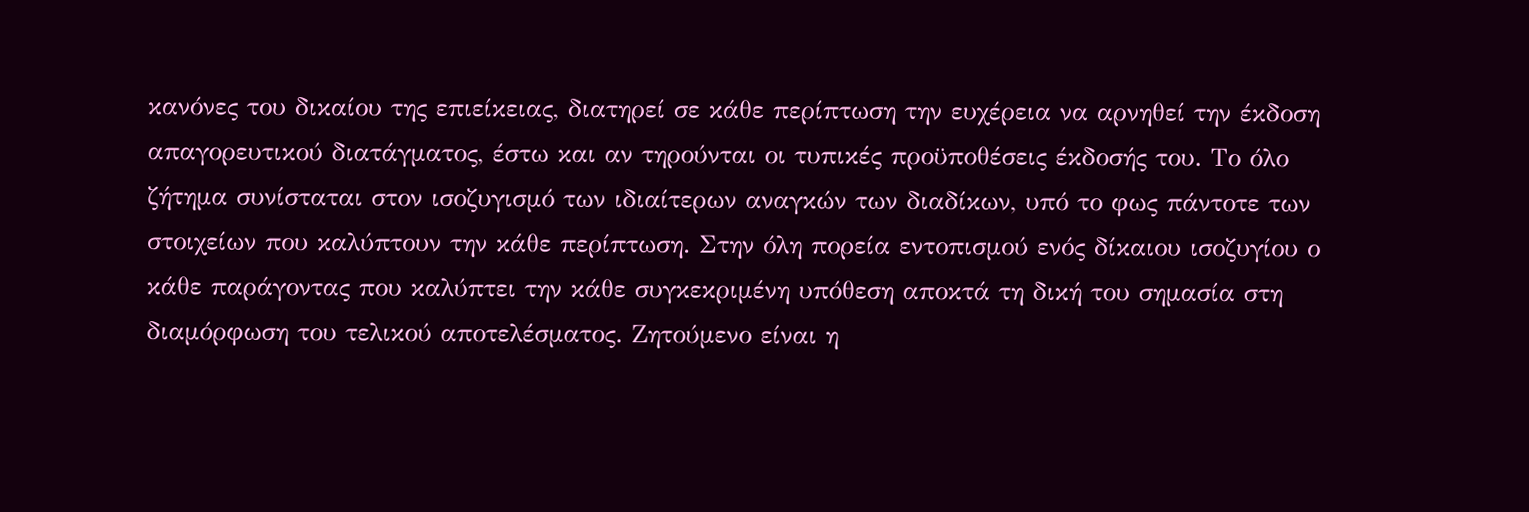κανόνες του δικαίου της επιείκειας, διατηρεί σε κάθε περίπτωση την ευχέρεια να αρνηθεί την έκδοση απαγορευτικού διατάγματος, έστω και αν τηρούνται οι τυπικές προϋποθέσεις έκδοσής του. Το όλο ζήτημα συνίσταται στον ισοζυγισμό των ιδιαίτερων αναγκών των διαδίκων, υπό το φως πάντοτε των στοιχείων που καλύπτουν την κάθε περίπτωση. Στην όλη πορεία εντοπισμού ενός δίκαιου ισοζυγίου ο κάθε παράγοντας που καλύπτει την κάθε συγκεκριμένη υπόθεση αποκτά τη δική του σημασία στη διαμόρφωση του τελικού αποτελέσματος. Ζητούμενο είναι η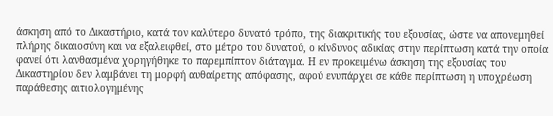άσκηση από το Δικαστήριο, κατά τον καλύτερο δυνατό τρόπο, της διακριτικής του εξουσίας, ώστε να απονεμηθεί πλήρης δικαιοσύνη και να εξαλειφθεί, στο μέτρο του δυνατού, ο κίνδυνος αδικίας στην περίπτωση κατά την οποία φανεί ότι λανθασμένα χορηγήθηκε το παρεμπίπτον διάταγμα. Η εν προκειμένω άσκηση της εξουσίας του Δικαστηρίου δεν λαμβάνει τη μορφή αυθαίρετης απόφασης, αφού ενυπάρχει σε κάθε περίπτωση η υποχρέωση παράθεσης αιτιολογημένης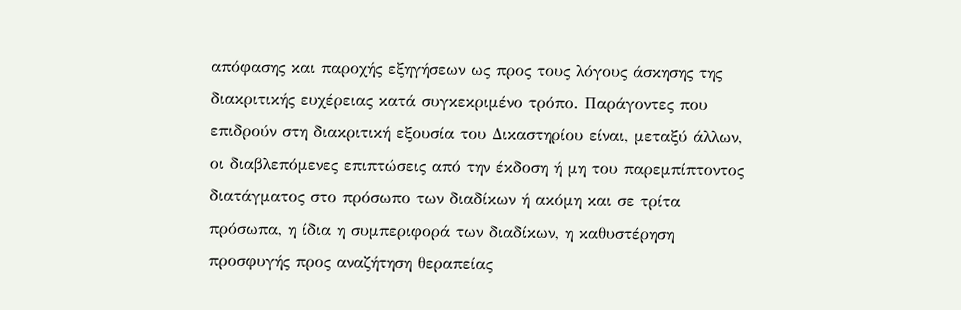απόφασης και παροχής εξηγήσεων ως προς τους λόγους άσκησης της διακριτικής ευχέρειας κατά συγκεκριμένο τρόπο. Παράγοντες που επιδρούν στη διακριτική εξουσία του Δικαστηρίου είναι, μεταξύ άλλων, οι διαβλεπόμενες επιπτώσεις από την έκδοση ή μη του παρεμπίπτοντος διατάγματος στο πρόσωπο των διαδίκων ή ακόμη και σε τρίτα πρόσωπα, η ίδια η συμπεριφορά των διαδίκων, η καθυστέρηση προσφυγής προς αναζήτηση θεραπείας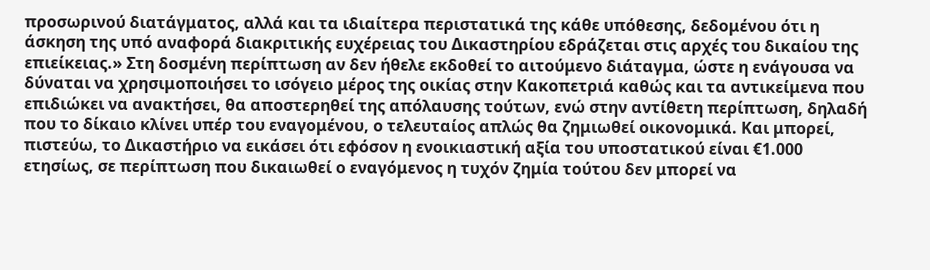προσωρινού διατάγματος, αλλά και τα ιδιαίτερα περιστατικά της κάθε υπόθεσης, δεδομένου ότι η άσκηση της υπό αναφορά διακριτικής ευχέρειας του Δικαστηρίου εδράζεται στις αρχές του δικαίου της επιείκειας.» Στη δοσμένη περίπτωση αν δεν ήθελε εκδοθεί το αιτούμενο διάταγμα, ώστε η ενάγουσα να δύναται να χρησιμοποιήσει το ισόγειο μέρος της οικίας στην Κακοπετριά καθώς και τα αντικείμενα που επιδιώκει να ανακτήσει, θα αποστερηθεί της απόλαυσης τούτων, ενώ στην αντίθετη περίπτωση, δηλαδή που το δίκαιο κλίνει υπέρ του εναγομένου, ο τελευταίος απλώς θα ζημιωθεί οικονομικά. Και μπορεί, πιστεύω, το Δικαστήριο να εικάσει ότι εφόσον η ενοικιαστική αξία του υποστατικού είναι €1.000 ετησίως, σε περίπτωση που δικαιωθεί ο εναγόμενος η τυχόν ζημία τούτου δεν μπορεί να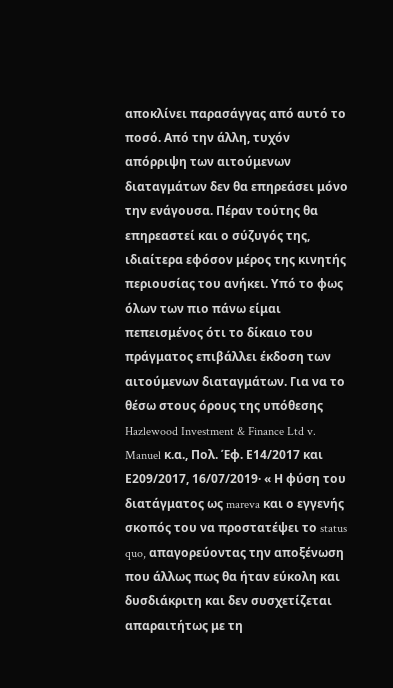αποκλίνει παρασάγγας από αυτό το ποσό. Από την άλλη, τυχόν απόρριψη των αιτούμενων διαταγμάτων δεν θα επηρεάσει μόνο την ενάγουσα. Πέραν τούτης θα επηρεαστεί και ο σύζυγός της, ιδιαίτερα εφόσον μέρος της κινητής περιουσίας του ανήκει. Υπό το φως όλων των πιο πάνω είμαι πεπεισμένος ότι το δίκαιο του πράγματος επιβάλλει έκδοση των αιτούμενων διαταγμάτων. Για να το θέσω στους όρους της υπόθεσης Hazlewood Investment & Finance Ltd v. Manuel κ.α., Πολ. Έφ. Ε14/2017 και Ε209/2017, 16/07/2019· « Η φύση του διατάγματος ως mareva και ο εγγενής σκοπός του να προστατέψει το status quo, απαγορεύοντας την αποξένωση που άλλως πως θα ήταν εύκολη και δυσδιάκριτη και δεν συσχετίζεται απαραιτήτως με τη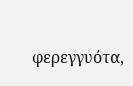φερεγγυότα,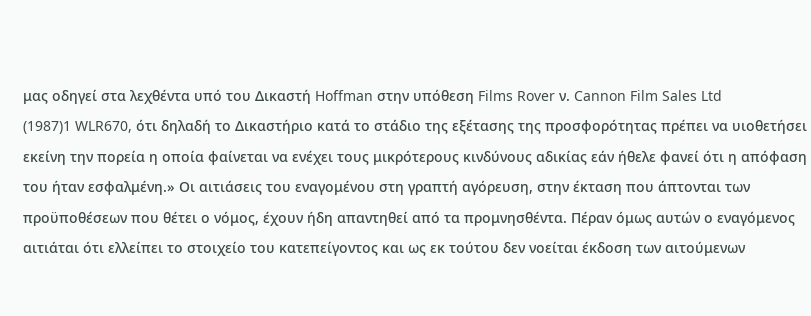μας οδηγεί στα λεχθέντα υπό του Δικαστή Hoffman στην υπόθεση Films Rover ν. Cannon Film Sales Ltd
(1987)1 WLR670, ότι δηλαδή το Δικαστήριο κατά το στάδιο της εξέτασης της προσφορότητας πρέπει να υιοθετήσει εκείνη την πορεία η οποία φαίνεται να ενέχει τους μικρότερους κινδύνους αδικίας εάν ήθελε φανεί ότι η απόφαση του ήταν εσφαλμένη.» Οι αιτιάσεις του εναγομένου στη γραπτή αγόρευση, στην έκταση που άπτονται των προϋποθέσεων που θέτει ο νόμος, έχουν ήδη απαντηθεί από τα προμνησθέντα. Πέραν όμως αυτών ο εναγόμενος αιτιάται ότι ελλείπει το στοιχείο του κατεπείγοντος και ως εκ τούτου δεν νοείται έκδοση των αιτούμενων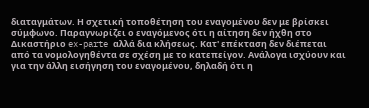διαταγμάτων. Η σχετική τοποθέτηση του εναγομένου δεν με βρίσκει σύμφωνο. Παραγνωρίζει ο εναγόμενος ότι η αίτηση δεν ήχθη στο Δικαστήριο ex-parte αλλά δια κλήσεως. Κατ' επέκταση δεν διέπεται από τα νομολογηθέντα σε σχέση με το κατεπείγον. Ανάλογα ισχύουν και για την άλλη εισήγηση του εναγομένου, δηλαδή ότι η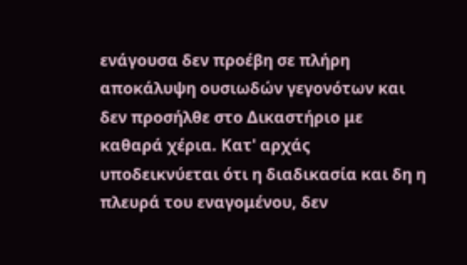ενάγουσα δεν προέβη σε πλήρη αποκάλυψη ουσιωδών γεγονότων και δεν προσήλθε στο Δικαστήριο με καθαρά χέρια. Κατ' αρχάς υποδεικνύεται ότι η διαδικασία και δη η πλευρά του εναγομένου, δεν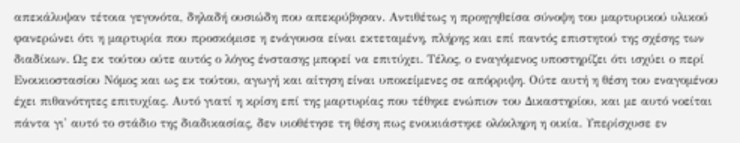απεκάλυψαν τέτοια γεγονότα, δηλαδή ουσιώδη που απεκρύβησαν. Αντιθέτως η προηγηθείσα σύνοψη του μαρτυρικού υλικού φανερώνει ότι η μαρτυρία που προσκόμισε η ενάγουσα είναι εκτεταμένη, πλήρης και επί παντός επιστητού της σχέσης των διαδίκων. Ως εκ τούτου ούτε αυτός ο λόγος ένστασης μπορεί να επιτύχει. Τέλος, ο εναγόμενος υποστηρίζει ότι ισχύει ο περί Ενοικιοστασίου Νόμος και ως εκ τούτου, αγωγή και αίτηση είναι υποκείμενες σε απόρριψη. Ούτε αυτή η θέση του εναγομένου έχει πιθανότητες επιτυχίας. Αυτό γιατί η κρίση επί της μαρτυρίας που τέθηκε ενώπιον του Δικαστηρίου, και με αυτό νοείται πάντα γι' αυτό το στάδιο της διαδικασίας, δεν υιοθέτησε τη θέση πως ενοικιάστηκε ολόκληρη η οικία. Υπερίσχυσε εν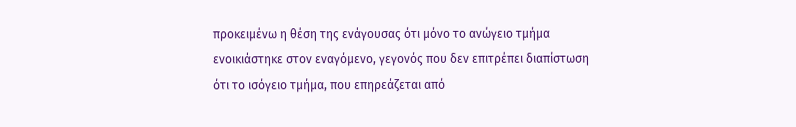προκειμένω η θέση της ενάγουσας ότι μόνο το ανώγειο τμήμα ενοικιάστηκε στον εναγόμενο, γεγονός που δεν επιτρέπει διαπίστωση ότι το ισόγειο τμήμα, που επηρεάζεται από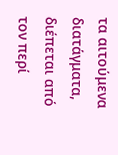τα αιτούμενα διατάγματα, διέπεται από τον περί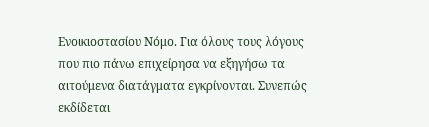Ενοικιοστασίου Νόμο. Για όλους τους λόγους που πιο πάνω επιχείρησα να εξηγήσω τα αιτούμενα διατάγματα εγκρίνονται. Συνεπώς εκδίδεται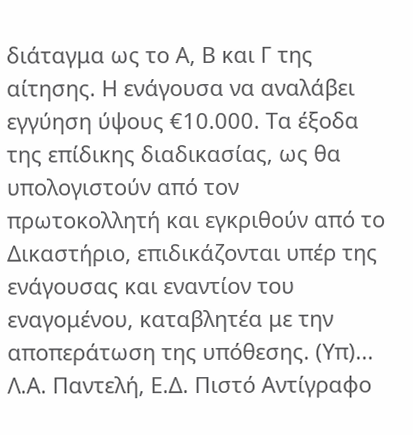διάταγμα ως το Α, Β και Γ της αίτησης. Η ενάγουσα να αναλάβει εγγύηση ύψους €10.000. Τα έξοδα της επίδικης διαδικασίας, ως θα υπολογιστούν από τον πρωτοκολλητή και εγκριθούν από το Δικαστήριο, επιδικάζονται υπέρ της ενάγουσας και εναντίον του εναγομένου, καταβλητέα με την αποπεράτωση της υπόθεσης. (Υπ)... Λ.Α. Παντελή, Ε.Δ. Πιστό Αντίγραφο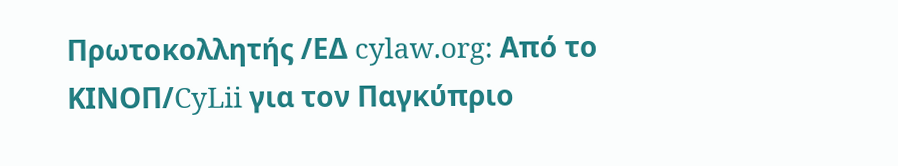Πρωτοκολλητής /ΕΔ cylaw.org: Από το ΚΙΝOΠ/CyLii για τον Παγκύπριο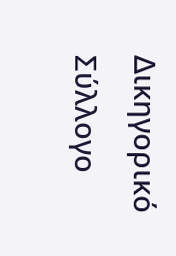Δικηγορικό Σύλλογο